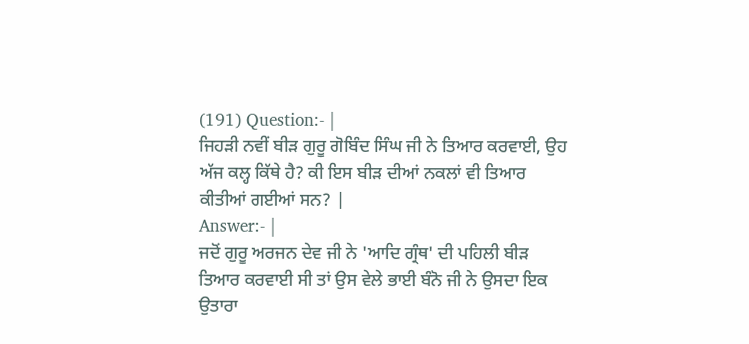(191) Question:- |
ਜਿਹੜੀ ਨਵੀਂ ਬੀੜ ਗੁਰੂ ਗੋਬਿੰਦ ਸਿੰਘ ਜੀ ਨੇ ਤਿਆਰ ਕਰਵਾਈ, ਉਹ ਅੱਜ ਕਲ੍ਹ ਕਿੱਥੇ ਹੈ? ਕੀ ਇਸ ਬੀੜ ਦੀਆਂ ਨਕਲਾਂ ਵੀ ਤਿਆਰ ਕੀਤੀਆਂ ਗਈਆਂ ਸਨ? |
Answer:- |
ਜਦੋਂ ਗੁਰੂ ਅਰਜਨ ਦੇਵ ਜੀ ਨੇ 'ਆਦਿ ਗ੍ਰੰਥ' ਦੀ ਪਹਿਲੀ ਬੀੜ ਤਿਆਰ ਕਰਵਾਈ ਸੀ ਤਾਂ ਉਸ ਵੇਲੇ ਭਾਈ ਬੰਨੋ ਜੀ ਨੇ ਉਸਦਾ ਇਕ ਉਤਾਰਾ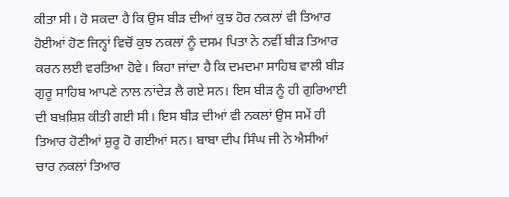ਕੀਤਾ ਸੀ। ਹੋ ਸਕਦਾ ਹੈ ਕਿ ਉਸ ਬੀੜ ਦੀਆਂ ਕੁਝ ਹੋਰ ਨਕਲਾਂ ਵੀ ਤਿਆਰ ਹੋਈਆਂ ਹੋਣ ਜਿਨ੍ਹਾਂ ਵਿਚੋਂ ਕੁਝ ਨਕਲਾਂ ਨੂੰ ਦਸਮ ਪਿਤਾ ਨੇ ਨਵੀਂ ਬੀੜ ਤਿਆਰ ਕਰਨ ਲਈ ਵਰਤਿਆ ਹੋਵੇ। ਕਿਹਾ ਜਾਂਦਾ ਹੈ ਕਿ ਦਮਦਮਾ ਸਾਹਿਬ ਵਾਲੀ ਬੀੜ ਗੁਰੂ ਸਾਹਿਬ ਆਪਣੇ ਨਾਲ ਨਾਂਦੇੜ ਲੈ ਗਏ ਸਨ। ਇਸ ਬੀੜ ਨੂੰ ਹੀ ਗੁਰਿਆਈ ਦੀ ਬਖ਼ਸ਼ਿਸ਼ ਕੀਤੀ ਗਈ ਸੀ। ਇਸ ਬੀੜ ਦੀਆਂ ਵੀ ਨਕਲਾਂ ਉਸ ਸਮੇਂ ਹੀ ਤਿਆਰ ਹੋਣੀਆਂ ਸ਼ੁਰੂ ਹੋ ਗਈਆਂ ਸਨ। ਬਾਬਾ ਦੀਪ ਸਿੰਘ ਜੀ ਨੇ ਐਸੀਆਂ ਚਾਰ ਨਕਲਾਂ ਤਿਆਰ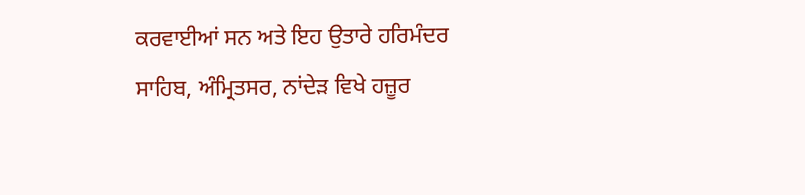ਕਰਵਾਈਆਂ ਸਨ ਅਤੇ ਇਹ ਉਤਾਰੇ ਹਰਿਮੰਦਰ ਸਾਹਿਬ, ਅੰਮ੍ਰਿਤਸਰ, ਨਾਂਦੇੜ ਵਿਖੇ ਹਜ਼ੂਰ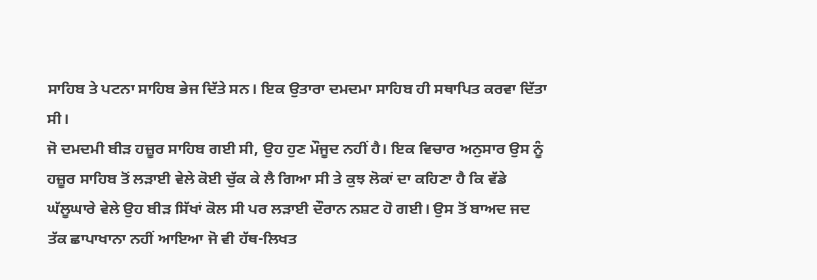ਸਾਹਿਬ ਤੇ ਪਟਨਾ ਸਾਹਿਬ ਭੇਜ ਦਿੱਤੇ ਸਨ। ਇਕ ਉਤਾਰਾ ਦਮਦਮਾ ਸਾਹਿਬ ਹੀ ਸਥਾਪਿਤ ਕਰਵਾ ਦਿੱਤਾ ਸੀ।
ਜੋ ਦਮਦਮੀ ਬੀੜ ਹਜ਼ੂਰ ਸਾਹਿਬ ਗਈ ਸੀ, ਉਹ ਹੁਣ ਮੌਜੂਦ ਨਹੀਂ ਹੈ। ਇਕ ਵਿਚਾਰ ਅਨੁਸਾਰ ਉਸ ਨੂੰ ਹਜ਼ੂਰ ਸਾਹਿਬ ਤੋਂ ਲੜਾਈ ਵੇਲੇ ਕੋਈ ਚੁੱਕ ਕੇ ਲੈ ਗਿਆ ਸੀ ਤੇ ਕੁਝ ਲੋਕਾਂ ਦਾ ਕਹਿਣਾ ਹੈ ਕਿ ਵੱਡੇ ਘੱਲੂਘਾਰੇ ਵੇਲੇ ਉਹ ਬੀੜ ਸਿੱਖਾਂ ਕੋਲ ਸੀ ਪਰ ਲੜਾਈ ਦੌਰਾਨ ਨਸ਼ਟ ਹੋ ਗਈ। ਉਸ ਤੋਂ ਬਾਅਦ ਜਦ ਤੱਕ ਛਾਪਾਖਾਨਾ ਨਹੀਂ ਆਇਆ ਜੋ ਵੀ ਹੱਥ-ਲਿਖਤ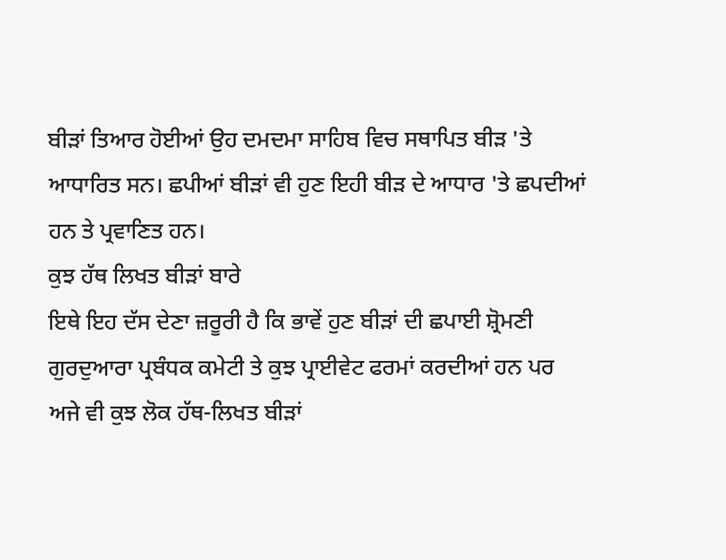ਬੀੜਾਂ ਤਿਆਰ ਹੋਈਆਂ ਉਹ ਦਮਦਮਾ ਸਾਹਿਬ ਵਿਚ ਸਥਾਪਿਤ ਬੀੜ 'ਤੇ ਆਧਾਰਿਤ ਸਨ। ਛਪੀਆਂ ਬੀੜਾਂ ਵੀ ਹੁਣ ਇਹੀ ਬੀੜ ਦੇ ਆਧਾਰ 'ਤੇ ਛਪਦੀਆਂ ਹਨ ਤੇ ਪ੍ਰਵਾਣਿਤ ਹਨ।
ਕੁਝ ਹੱਥ ਲਿਖਤ ਬੀੜਾਂ ਬਾਰੇ
ਇਥੇ ਇਹ ਦੱਸ ਦੇਣਾ ਜ਼ਰੂਰੀ ਹੈ ਕਿ ਭਾਵੇਂ ਹੁਣ ਬੀੜਾਂ ਦੀ ਛਪਾਈ ਸ਼੍ਰੋਮਣੀ ਗੁਰਦੁਆਰਾ ਪ੍ਰਬੰਧਕ ਕਮੇਟੀ ਤੇ ਕੁਝ ਪ੍ਰਾਈਵੇਟ ਫਰਮਾਂ ਕਰਦੀਆਂ ਹਨ ਪਰ ਅਜੇ ਵੀ ਕੁਝ ਲੋਕ ਹੱਥ-ਲਿਖਤ ਬੀੜਾਂ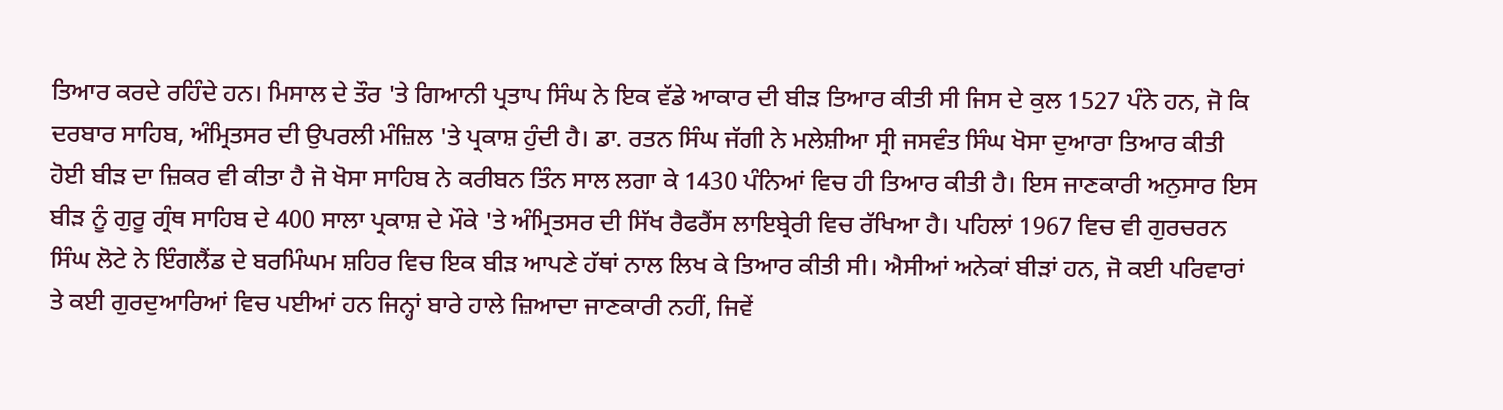ਤਿਆਰ ਕਰਦੇ ਰਹਿੰਦੇ ਹਨ। ਮਿਸਾਲ ਦੇ ਤੌਰ 'ਤੇ ਗਿਆਨੀ ਪ੍ਰਤਾਪ ਸਿੰਘ ਨੇ ਇਕ ਵੱਡੇ ਆਕਾਰ ਦੀ ਬੀੜ ਤਿਆਰ ਕੀਤੀ ਸੀ ਜਿਸ ਦੇ ਕੁਲ 1527 ਪੰਨੇ ਹਨ, ਜੋ ਕਿ ਦਰਬਾਰ ਸਾਹਿਬ, ਅੰਮ੍ਰਿਤਸਰ ਦੀ ਉਪਰਲੀ ਮੰਜ਼ਿਲ 'ਤੇ ਪ੍ਰਕਾਸ਼ ਹੁੰਦੀ ਹੈ। ਡਾ. ਰਤਨ ਸਿੰਘ ਜੱਗੀ ਨੇ ਮਲੇਸ਼ੀਆ ਸ੍ਰੀ ਜਸਵੰਤ ਸਿੰਘ ਖੋਸਾ ਦੁਆਰਾ ਤਿਆਰ ਕੀਤੀ ਹੋਈ ਬੀੜ ਦਾ ਜ਼ਿਕਰ ਵੀ ਕੀਤਾ ਹੈ ਜੋ ਖੋਸਾ ਸਾਹਿਬ ਨੇ ਕਰੀਬਨ ਤਿੰਨ ਸਾਲ ਲਗਾ ਕੇ 1430 ਪੰਨਿਆਂ ਵਿਚ ਹੀ ਤਿਆਰ ਕੀਤੀ ਹੈ। ਇਸ ਜਾਣਕਾਰੀ ਅਨੁਸਾਰ ਇਸ ਬੀੜ ਨੂੰ ਗੁਰੂ ਗ੍ਰੰਥ ਸਾਹਿਬ ਦੇ 400 ਸਾਲਾ ਪ੍ਰਕਾਸ਼ ਦੇ ਮੌਕੇ 'ਤੇ ਅੰਮ੍ਰਿਤਸਰ ਦੀ ਸਿੱਖ ਰੈਫਰੈਂਸ ਲਾਇਬ੍ਰੇਰੀ ਵਿਚ ਰੱਖਿਆ ਹੈ। ਪਹਿਲਾਂ 1967 ਵਿਚ ਵੀ ਗੁਰਚਰਨ ਸਿੰਘ ਲੋਟੇ ਨੇ ਇੰਗਲੈਂਡ ਦੇ ਬਰਮਿੰਘਮ ਸ਼ਹਿਰ ਵਿਚ ਇਕ ਬੀੜ ਆਪਣੇ ਹੱਥਾਂ ਨਾਲ ਲਿਖ ਕੇ ਤਿਆਰ ਕੀਤੀ ਸੀ। ਐਸੀਆਂ ਅਨੇਕਾਂ ਬੀੜਾਂ ਹਨ, ਜੋ ਕਈ ਪਰਿਵਾਰਾਂ ਤੇ ਕਈ ਗੁਰਦੁਆਰਿਆਂ ਵਿਚ ਪਈਆਂ ਹਨ ਜਿਨ੍ਹਾਂ ਬਾਰੇ ਹਾਲੇ ਜ਼ਿਆਦਾ ਜਾਣਕਾਰੀ ਨਹੀਂ, ਜਿਵੇਂ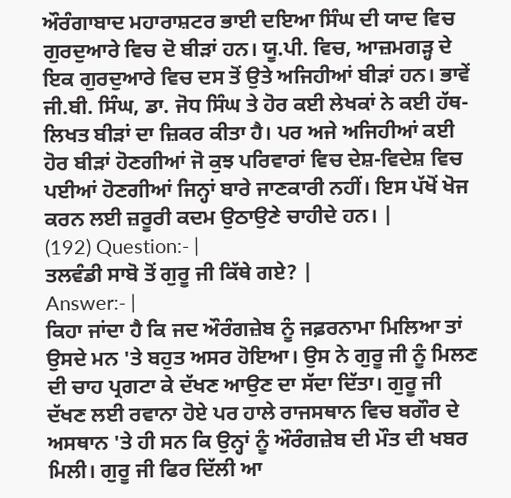ਔਰੰਗਾਬਾਦ ਮਹਾਰਾਸ਼ਟਰ ਭਾਈ ਦਇਆ ਸਿੰਘ ਦੀ ਯਾਦ ਵਿਚ ਗੁਰਦੁਆਰੇ ਵਿਚ ਦੋ ਬੀੜਾਂ ਹਨ। ਯੂ.ਪੀ. ਵਿਚ, ਆਜ਼ਮਗੜ੍ਹ ਦੇ ਇਕ ਗੁਰਦੁਆਰੇ ਵਿਚ ਦਸ ਤੋਂ ਉਤੇ ਅਜਿਹੀਆਂ ਬੀੜਾਂ ਹਨ। ਭਾਵੇਂ ਜੀ.ਬੀ. ਸਿੰਘ, ਡਾ. ਜੋਧ ਸਿੰਘ ਤੇ ਹੋਰ ਕਈ ਲੇਖਕਾਂ ਨੇ ਕਈ ਹੱਥ-ਲਿਖਤ ਬੀੜਾਂ ਦਾ ਜ਼ਿਕਰ ਕੀਤਾ ਹੈ। ਪਰ ਅਜੇ ਅਜਿਹੀਆਂ ਕਈ ਹੋਰ ਬੀੜਾਂ ਹੋਣਗੀਆਂ ਜੋ ਕੁਝ ਪਰਿਵਾਰਾਂ ਵਿਚ ਦੇਸ਼-ਵਿਦੇਸ਼ ਵਿਚ ਪਈਆਂ ਹੋਣਗੀਆਂ ਜਿਨ੍ਹਾਂ ਬਾਰੇ ਜਾਣਕਾਰੀ ਨਹੀਂ। ਇਸ ਪੱਖੋਂ ਖੋਜ ਕਰਨ ਲਈ ਜ਼ਰੂਰੀ ਕਦਮ ਉਠਾਉਣੇ ਚਾਹੀਦੇ ਹਨ। |
(192) Question:- |
ਤਲਵੰਡੀ ਸਾਬੋ ਤੋਂ ਗੁਰੂ ਜੀ ਕਿੱਥੇ ਗਏ? |
Answer:- |
ਕਿਹਾ ਜਾਂਦਾ ਹੈ ਕਿ ਜਦ ਔਰੰਗਜ਼ੇਬ ਨੂੰ ਜਫ਼ਰਨਾਮਾ ਮਿਲਿਆ ਤਾਂ ਉਸਦੇ ਮਨ 'ਤੇ ਬਹੁਤ ਅਸਰ ਹੋਇਆ। ਉਸ ਨੇ ਗੁਰੂ ਜੀ ਨੂੰ ਮਿਲਣ ਦੀ ਚਾਹ ਪ੍ਰਗਟਾ ਕੇ ਦੱਖਣ ਆਉਣ ਦਾ ਸੱਦਾ ਦਿੱਤਾ। ਗੁਰੂ ਜੀ ਦੱਖਣ ਲਈ ਰਵਾਨਾ ਹੋਏ ਪਰ ਹਾਲੇ ਰਾਜਸਥਾਨ ਵਿਚ ਬਗੌਰ ਦੇ ਅਸਥਾਨ 'ਤੇ ਹੀ ਸਨ ਕਿ ਉਨ੍ਹਾਂ ਨੂੰ ਔਰੰਗਜ਼ੇਬ ਦੀ ਮੌਤ ਦੀ ਖਬਰ ਮਿਲੀ। ਗੁਰੂ ਜੀ ਫਿਰ ਦਿੱਲੀ ਆ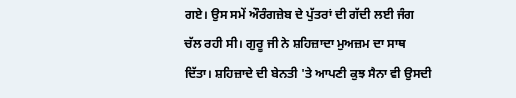ਗਏ। ਉਸ ਸਮੇਂ ਔਰੰਗਜ਼ੇਬ ਦੇ ਪੁੱਤਰਾਂ ਦੀ ਗੱਦੀ ਲਈ ਜੰਗ ਚੱਲ ਰਹੀ ਸੀ। ਗੁਰੂ ਜੀ ਨੇ ਸ਼ਹਿਜ਼ਾਦਾ ਮੁਅਜ਼ਮ ਦਾ ਸਾਥ ਦਿੱਤਾ। ਸ਼ਹਿਜ਼ਾਦੇ ਦੀ ਬੇਨਤੀ 'ਤੇ ਆਪਣੀ ਕੁਝ ਸੈਨਾ ਵੀ ਉਸਦੀ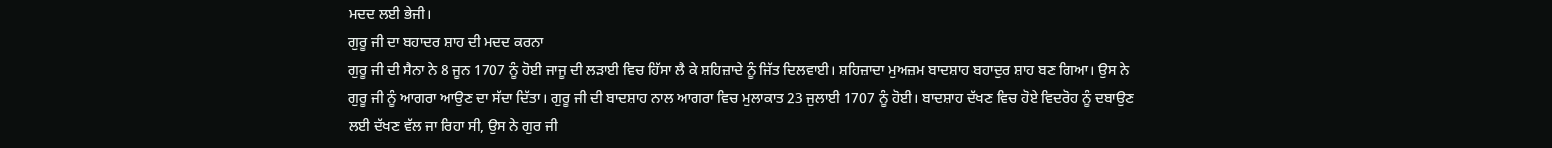ਮਦਦ ਲਈ ਭੇਜੀ।
ਗੁਰੂ ਜੀ ਦਾ ਬਹਾਦਰ ਸ਼ਾਹ ਦੀ ਮਦਦ ਕਰਨਾ
ਗੁਰੂ ਜੀ ਦੀ ਸੈਨਾ ਨੇ 8 ਜੂਨ 1707 ਨੂੰ ਹੋਈ ਜਾਜੂ ਦੀ ਲੜਾਈ ਵਿਚ ਹਿੱਸਾ ਲੈ ਕੇ ਸ਼ਹਿਜ਼ਾਦੇ ਨੂੰ ਜਿੱਤ ਦਿਲਵਾਈ। ਸ਼ਹਿਜ਼ਾਦਾ ਮੁਅਜ਼ਮ ਬਾਦਸ਼ਾਹ ਬਹਾਦੁਰ ਸ਼ਾਹ ਬਣ ਗਿਆ। ਉਸ ਨੇ ਗੁਰੂ ਜੀ ਨੂੰ ਆਗਰਾ ਆਉਣ ਦਾ ਸੱਦਾ ਦਿੱਤਾ। ਗੁਰੂ ਜੀ ਦੀ ਬਾਦਸ਼ਾਹ ਨਾਲ ਆਗਰਾ ਵਿਚ ਮੁਲਾਕਾਤ 23 ਜੁਲਾਈ 1707 ਨੂੰ ਹੋਈ। ਬਾਦਸ਼ਾਹ ਦੱਖਣ ਵਿਚ ਹੋਏ ਵਿਦਰੋਹ ਨੂੰ ਦਬਾਉਣ ਲਈ ਦੱਖਣ ਵੱਲ ਜਾ ਰਿਹਾ ਸੀ, ਉਸ ਨੇ ਗੁਰ ਜੀ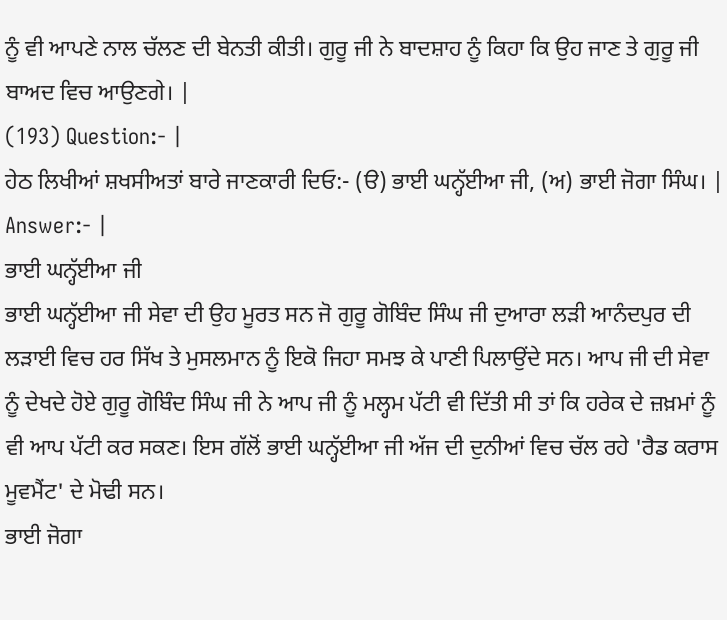ਨੂੰ ਵੀ ਆਪਣੇ ਨਾਲ ਚੱਲਣ ਦੀ ਬੇਨਤੀ ਕੀਤੀ। ਗੁਰੂ ਜੀ ਨੇ ਬਾਦਸ਼ਾਹ ਨੂੰ ਕਿਹਾ ਕਿ ਉਹ ਜਾਣ ਤੇ ਗੁਰੂ ਜੀ ਬਾਅਦ ਵਿਚ ਆਉਣਗੇ। |
(193) Question:- |
ਹੇਠ ਲਿਖੀਆਂ ਸ਼ਖਸੀਅਤਾਂ ਬਾਰੇ ਜਾਣਕਾਰੀ ਦਿਓ:- (ੳ) ਭਾਈ ਘਨ੍ਹੱਈਆ ਜੀ, (ਅ) ਭਾਈ ਜੋਗਾ ਸਿੰਘ। |
Answer:- |
ਭਾਈ ਘਨ੍ਹੱਈਆ ਜੀ
ਭਾਈ ਘਨ੍ਹੱਈਆ ਜੀ ਸੇਵਾ ਦੀ ਉਹ ਮੂਰਤ ਸਨ ਜੋ ਗੁਰੂ ਗੋਬਿੰਦ ਸਿੰਘ ਜੀ ਦੁਆਰਾ ਲੜੀ ਆਨੰਦਪੁਰ ਦੀ ਲੜਾਈ ਵਿਚ ਹਰ ਸਿੱਖ ਤੇ ਮੁਸਲਮਾਨ ਨੂੰ ਇਕੋ ਜਿਹਾ ਸਮਝ ਕੇ ਪਾਣੀ ਪਿਲਾਉਂਦੇ ਸਨ। ਆਪ ਜੀ ਦੀ ਸੇਵਾ ਨੂੰ ਦੇਖਦੇ ਹੋਏ ਗੁਰੂ ਗੋਬਿੰਦ ਸਿੰਘ ਜੀ ਨੇ ਆਪ ਜੀ ਨੂੰ ਮਲ੍ਹਮ ਪੱਟੀ ਵੀ ਦਿੱਤੀ ਸੀ ਤਾਂ ਕਿ ਹਰੇਕ ਦੇ ਜ਼ਖ਼ਮਾਂ ਨੂੰ ਵੀ ਆਪ ਪੱਟੀ ਕਰ ਸਕਣ। ਇਸ ਗੱਲੋਂ ਭਾਈ ਘਨ੍ਹੱਈਆ ਜੀ ਅੱਜ ਦੀ ਦੁਨੀਆਂ ਵਿਚ ਚੱਲ ਰਹੇ 'ਰੈਡ ਕਰਾਸ ਮੂਵਮੈਂਟ' ਦੇ ਮੋਢੀ ਸਨ।
ਭਾਈ ਜੋਗਾ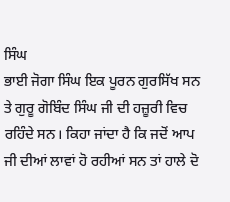ਸਿੰਘ
ਭਾਈ ਜੋਗਾ ਸਿੰਘ ਇਕ ਪੂਰਨ ਗੁਰਸਿੱਖ ਸਨ ਤੇ ਗੁਰੂ ਗੋਬਿੰਦ ਸਿੰਘ ਜੀ ਦੀ ਹਜ਼ੂਰੀ ਵਿਚ ਰਹਿੰਦੇ ਸਨ। ਕਿਹਾ ਜਾਂਦਾ ਹੈ ਕਿ ਜਦੋਂ ਆਪ ਜੀ ਦੀਆਂ ਲਾਵਾਂ ਹੋ ਰਹੀਆਂ ਸਨ ਤਾਂ ਹਾਲੇ ਦੋ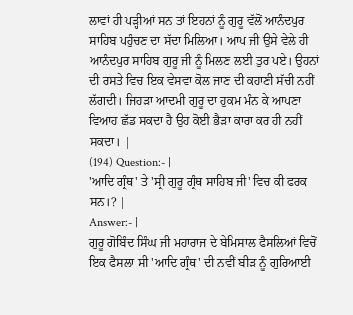ਲਾਵਾਂ ਹੀ ਪੜ੍ਹੀਆਂ ਸਨ ਤਾਂ ਇਹਨਾਂ ਨੂੰ ਗੁਰੂ ਵੱਲੋਂ ਆਨੰਦਪੁਰ ਸਾਹਿਬ ਪਹੁੰਚਣ ਦਾ ਸੱਦਾ ਮਿਲਿਆ। ਆਪ ਜੀ ਉਸੇ ਵੇਲੇ ਹੀ ਆਨੰਦਪੁਰ ਸਾਹਿਬ ਗੁਰੂ ਜੀ ਨੂੰ ਮਿਲਣ ਲਈ ਤੁਰ ਪਏ। ਉਹਨਾਂ ਦੀ ਰਸਤੇ ਵਿਚ ਇਕ ਵੇਸਵਾ ਕੋਲ ਜਾਣ ਦੀ ਕਹਾਣੀ ਸੱਚੀ ਨਹੀਂ ਲੱਗਦੀ। ਜਿਹੜਾ ਆਦਮੀ ਗੁਰੂ ਦਾ ਹੁਕਮ ਮੰਨ ਕੇ ਆਪਣਾ ਵਿਆਹ ਛੱਡ ਸਕਦਾ ਹੈ ਉਹ ਕੋਈ ਭੈੜਾ ਕਾਰਾ ਕਰ ਹੀ ਨਹੀਂ ਸਕਦਾ। |
(194) Question:- |
'ਆਦਿ ਗ੍ਰੰਥ' ਤੇ 'ਸ੍ਰੀ ਗੁਰੂ ਗ੍ਰੰਥ ਸਾਹਿਬ ਜੀ' ਵਿਚ ਕੀ ਫਰਕ ਸਨ।? |
Answer:- |
ਗੁਰੂ ਗੋਬਿੰਦ ਸਿੰਘ ਜੀ ਮਹਾਰਾਜ ਦੇ ਬੇਮਿਸਾਲ ਫੈਸਲਿਆਂ ਵਿਚੋਂ ਇਕ ਫੈਸਲਾ ਸੀ 'ਆਦਿ ਗ੍ਰੰਥ' ਦੀ ਨਵੀਂ ਬੀੜ ਨੂੰ ਗੁਰਿਆਈ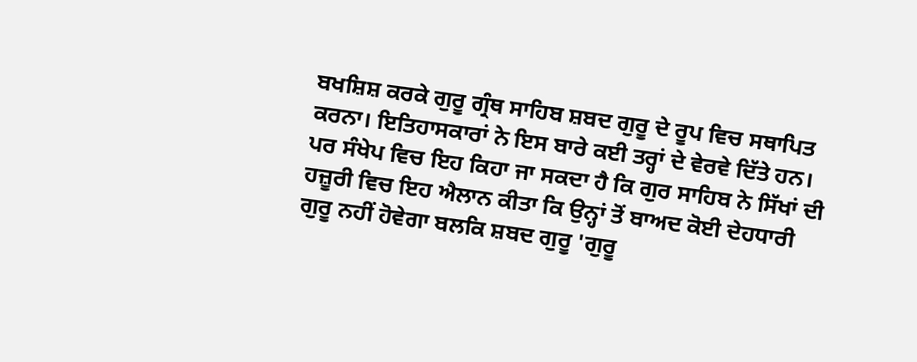ਬਖਸ਼ਿਸ਼ ਕਰਕੇ ਗੁਰੂ ਗ੍ਰੰਥ ਸਾਹਿਬ ਸ਼ਬਦ ਗੁਰੂ ਦੇ ਰੂਪ ਵਿਚ ਸਥਾਪਿਤ ਕਰਨਾ। ਇਤਿਹਾਸਕਾਰਾਂ ਨੇ ਇਸ ਬਾਰੇ ਕਈ ਤਰ੍ਹਾਂ ਦੇ ਵੇਰਵੇ ਦਿੱਤੇ ਹਨ। ਪਰ ਸੰਖੇਪ ਵਿਚ ਇਹ ਕਿਹਾ ਜਾ ਸਕਦਾ ਹੈ ਕਿ ਗੁਰ ਸਾਹਿਬ ਨੇ ਸਿੱਖਾਂ ਦੀ ਹਜ਼ੂਰੀ ਵਿਚ ਇਹ ਐਲਾਨ ਕੀਤਾ ਕਿ ਉਨ੍ਹਾਂ ਤੋਂ ਬਾਅਦ ਕੋਈ ਦੇਹਧਾਰੀ ਗੁਰੂ ਨਹੀਂ ਹੋਵੇਗਾ ਬਲਕਿ ਸ਼ਬਦ ਗੁਰੂ 'ਗੁਰੂ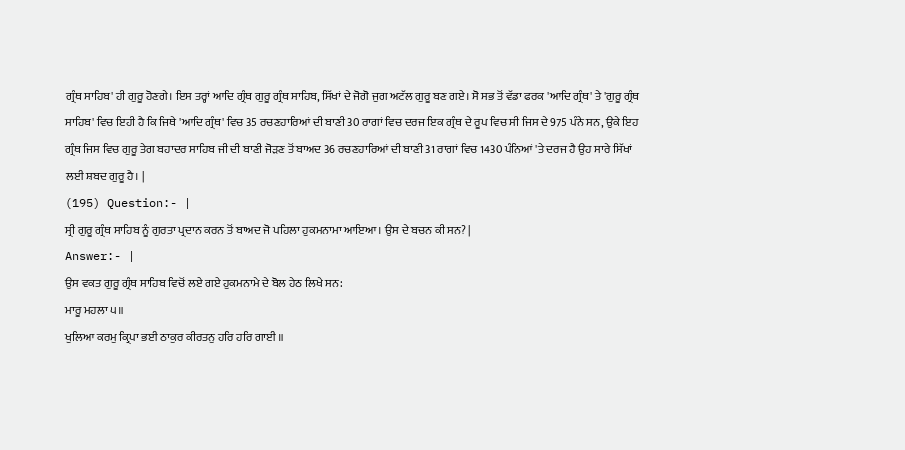ਗ੍ਰੰਥ ਸਾਹਿਬ' ਹੀ ਗੁਰੂ ਹੋਣਗੇ। ਇਸ ਤਰ੍ਹਾਂ ਆਦਿ ਗ੍ਰੰਥ ਗੁਰੂ ਗ੍ਰੰਥ ਸਾਹਿਬ, ਸਿੱਖਾਂ ਦੇ ਜੋਗੋ ਜੁਗ ਅਟੱਲ ਗੁਰੂ ਬਣ ਗਏ। ਸੋ ਸਭ ਤੋਂ ਵੱਡਾ ਫਰਕ 'ਆਦਿ ਗ੍ਰੰਥ' ਤੇ 'ਗੁਰੂ ਗ੍ਰੰਥ ਸਾਹਿਬ' ਵਿਚ ਇਹੀ ਹੈ ਕਿ ਜਿਥੇ 'ਆਦਿ ਗ੍ਰੰਥ' ਵਿਚ 35 ਰਚਣਹਾਰਿਆਂ ਦੀ ਬਾਣੀ 30 ਰਾਗਾਂ ਵਿਚ ਦਰਜ ਇਕ ਗ੍ਰੰਥ ਦੇ ਰੂਪ ਵਿਚ ਸੀ ਜਿਸ ਦੇ 975 ਪੰਨੇ ਸਨ, ਉਕੇ ਇਹ ਗ੍ਰੰਥ ਜਿਸ ਵਿਚ ਗੁਰੂ ਤੇਗ ਬਹਾਦਰ ਸਾਹਿਬ ਜੀ ਦੀ ਬਾਣੀ ਜੋੜਣ ਤੋਂ ਬਾਅਦ 36 ਰਚਣਹਾਰਿਆਂ ਦੀ ਬਾਣੀ 31 ਰਾਗਾਂ ਵਿਚ 1430 ਪੰਨਿਆਂ 'ਤੇ ਦਰਜ ਹੈ ਉਹ ਸਾਰੇ ਸਿੱਖਾਂ ਲਈ ਸ਼ਬਦ ਗੁਰੂ ਹੈ। |
(195) Question:- |
ਸ੍ਰੀ ਗੁਰੂ ਗ੍ਰੰਥ ਸਾਹਿਬ ਨੂੰ ਗੁਰਤਾ ਪ੍ਰਦਾਨ ਕਰਨ ਤੋਂ ਬਾਅਦ ਜੋ ਪਹਿਲਾ ਹੁਕਮਨਾਮਾ ਆਇਆ। ਉਸ ਦੇ ਬਚਨ ਕੀ ਸਨ? |
Answer:- |
ਉਸ ਵਕਤ ਗੁਰੂ ਗ੍ਰੰਥ ਸਾਹਿਬ ਵਿਚੋਂ ਲਏ ਗਏ ਹੁਕਮਨਾਮੇ ਦੇ ਬੋਲ ਹੇਠ ਲਿਖੇ ਸਨ:
ਮਾਰੂ ਮਹਲਾ ੫॥
ਖੁਲਿਆ ਕਰਮੁ ਕ਼੍ਰਿਪਾ ਭਈ ਠਾਕੁਰ ਕੀਰਤਨੁ ਹਰਿ ਹਰਿ ਗਾਈ ॥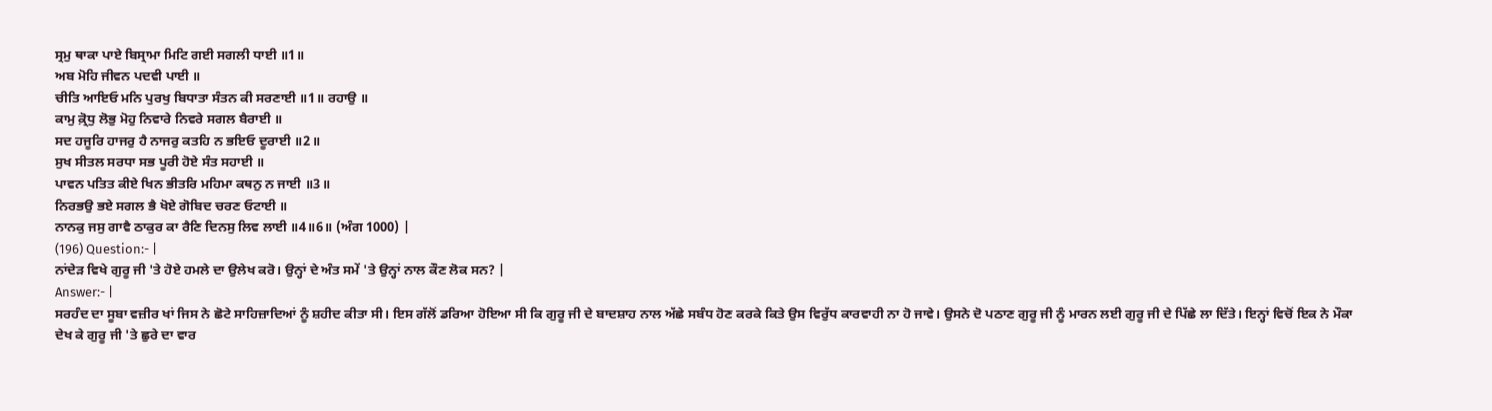ਸ੍ਰਮੁ ਥਾਕਾ ਪਾਏ ਬਿਸ੍ਰਾਮਾ ਮਿਟਿ ਗਈ ਸਗਲੀ ਧਾਈ ॥1॥
ਅਬ ਮੋਹਿ ਜੀਵਨ ਪਦਵੀ ਪਾਈ ॥
ਚੀਤਿ ਆਇਓ ਮਨਿ ਪੁਰਖੁ ਬਿਧਾਤਾ ਸੰਤਨ ਕੀ ਸਰਣਾਈ ॥1॥ ਰਹਾਉ ॥
ਕਾਮੁ ਕ਼੍ਰੋਧੁ ਲੋਭੁ ਮੋਹੁ ਨਿਵਾਰੇ ਨਿਵਰੇ ਸਗਲ ਬੈਰਾਈ ॥
ਸਦ ਹਜੂਰਿ ਹਾਜਰੁ ਹੈ ਨਾਜਰੁ ਕਤਹਿ ਨ ਭਇਓ ਦੂਰਾਈ ॥2॥
ਸੁਖ ਸੀਤਲ ਸਰਧਾ ਸਭ ਪੂਰੀ ਹੋਏ ਸੰਤ ਸਹਾਈ ॥
ਪਾਵਨ ਪਤਿਤ ਕੀਏ ਖਿਨ ਭੀਤਰਿ ਮਹਿਮਾ ਕਥਨੁ ਨ ਜਾਈ ॥3॥
ਨਿਰਭਉ ਭਏ ਸਗਲ ਭੈ ਖੋਏ ਗੋਬਿਦ ਚਰਣ ਓਟਾਈ ॥
ਨਾਨਕੁ ਜਸੁ ਗਾਵੈ ਠਾਕੁਰ ਕਾ ਰੈਣਿ ਦਿਨਸੁ ਲਿਵ ਲਾਈ ॥4॥6॥ (ਅੰਗ 1000) |
(196) Question:- |
ਨਾਂਦੇੜ ਵਿਖੇ ਗੁਰੂ ਜੀ 'ਤੇ ਹੋਏ ਹਮਲੇ ਦਾ ਉਲੇਖ ਕਰੋ। ਉਨ੍ਹਾਂ ਦੇ ਅੰਤ ਸਮੇਂ 'ਤੇ ਉਨ੍ਹਾਂ ਨਾਲ ਕੌਣ ਲੋਕ ਸਨ? |
Answer:- |
ਸਰਹੰਦ ਦਾ ਸੂਬਾ ਵਜ਼ੀਰ ਖਾਂ ਜਿਸ ਨੇ ਛੋਟੇ ਸਾਹਿਜ਼ਾਦਿਆਂ ਨੂੰ ਸ਼ਹੀਦ ਕੀਤਾ ਸੀ। ਇਸ ਗੱਲੋਂ ਡਰਿਆ ਹੋਇਆ ਸੀ ਕਿ ਗੁਰੂ ਜੀ ਦੇ ਬਾਦਸ਼ਾਹ ਨਾਲ ਅੱਛੇ ਸਬੰਧ ਹੋਣ ਕਰਕੇ ਕਿਤੇ ਉਸ ਵਿਰੁੱਧ ਕਾਰਵਾਹੀ ਨਾ ਹੋ ਜਾਵੇ। ਉਸਨੇ ਦੋ ਪਠਾਣ ਗੁਰੂ ਜੀ ਨੂੰ ਮਾਰਨ ਲਈ ਗੁਰੂ ਜੀ ਦੇ ਪਿੱਛੇ ਲਾ ਦਿੱਤੇ। ਇਨ੍ਹਾਂ ਵਿਚੋਂ ਇਕ ਨੇ ਮੌਕਾ ਦੇਖ ਕੇ ਗੁਰੂ ਜੀ 'ਤੇ ਛੁਰੇ ਦਾ ਵਾਰ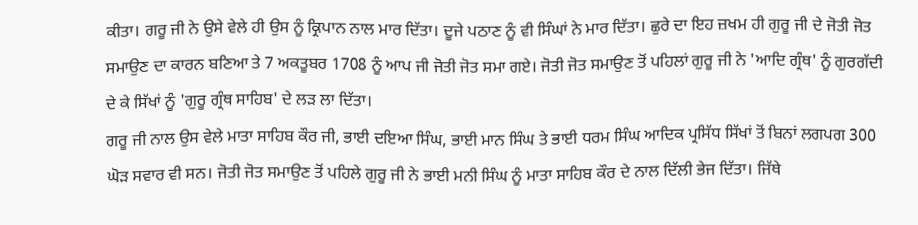ਕੀਤਾ। ਗਰੂ ਜੀ ਨੇ ਉਸੇ ਵੇਲੇ ਹੀ ਉਸ ਨੂੰ ਕ੍ਰਿਪਾਨ ਨਾਲ ਮਾਰ ਦਿੱਤਾ। ਦੂਜੇ ਪਠਾਣ ਨੂੰ ਵੀ ਸਿੰਘਾਂ ਨੇ ਮਾਰ ਦਿੱਤਾ। ਛੁਰੇ ਦਾ ਇਹ ਜ਼ਖਮ ਹੀ ਗੁਰੂ ਜੀ ਦੇ ਜੋਤੀ ਜੋਤ ਸਮਾਉਣ ਦਾ ਕਾਰਨ ਬਣਿਆ ਤੇ 7 ਅਕਤੂਬਰ 1708 ਨੂੰ ਆਪ ਜੀ ਜੋਤੀ ਜੋਤ ਸਮਾ ਗਏ। ਜੋਤੀ ਜੋਤ ਸਮਾਉਣ ਤੋਂ ਪਹਿਲਾਂ ਗੁਰੂ ਜੀ ਨੇ 'ਆਦਿ ਗ੍ਰੰਥ' ਨੂੰ ਗੁਰਗੱਦੀ ਦੇ ਕੇ ਸਿੱਖਾਂ ਨੂੰ 'ਗੁਰੂ ਗ੍ਰੰਥ ਸਾਹਿਬ' ਦੇ ਲੜ ਲਾ ਦਿੱਤਾ।
ਗਰੂ ਜੀ ਨਾਲ ਉਸ ਵੇਲੇ ਮਾਤਾ ਸਾਹਿਬ ਕੌਰ ਜੀ, ਭਾਈ ਦਇਆ ਸਿੰਘ, ਭਾਈ ਮਾਨ ਸਿੰਘ ਤੇ ਭਾਈ ਧਰਮ ਸਿੰਘ ਆਦਿਕ ਪ੍ਰਸਿੱਧ ਸਿੱਖਾਂ ਤੋਂ ਬਿਨਾਂ ਲਗਪਗ 300 ਘੋੜ ਸਵਾਰ ਵੀ ਸਨ। ਜੋਤੀ ਜੋਤ ਸਮਾਉਣ ਤੋਂ ਪਹਿਲੇ ਗੁਰੂ ਜੀ ਨੇ ਭਾਈ ਮਨੀ ਸਿੰਘ ਨੂੰ ਮਾਤਾ ਸਾਹਿਬ ਕੌਰ ਦੇ ਨਾਲ ਦਿੱਲੀ ਭੇਜ ਦਿੱਤਾ। ਜਿੱਥੇ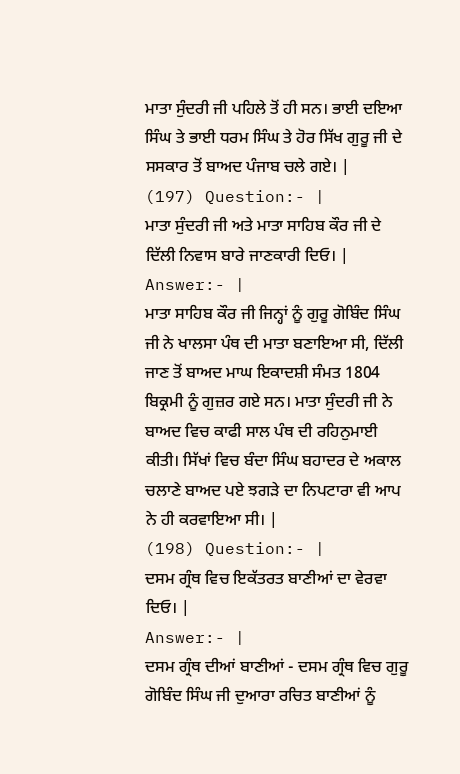ਮਾਤਾ ਸੁੰਦਰੀ ਜੀ ਪਹਿਲੇ ਤੋਂ ਹੀ ਸਨ। ਭਾਈ ਦਇਆ ਸਿੰਘ ਤੇ ਭਾਈ ਧਰਮ ਸਿੰਘ ਤੇ ਹੋਰ ਸਿੱਖ ਗੁਰੂ ਜੀ ਦੇ ਸਸਕਾਰ ਤੋਂ ਬਾਅਦ ਪੰਜਾਬ ਚਲੇ ਗਏ। |
(197) Question:- |
ਮਾਤਾ ਸੁੰਦਰੀ ਜੀ ਅਤੇ ਮਾਤਾ ਸਾਹਿਬ ਕੌਰ ਜੀ ਦੇ ਦਿੱਲੀ ਨਿਵਾਸ ਬਾਰੇ ਜਾਣਕਾਰੀ ਦਿਓ। |
Answer:- |
ਮਾਤਾ ਸਾਹਿਬ ਕੌਰ ਜੀ ਜਿਨ੍ਹਾਂ ਨੂੰ ਗੁਰੂ ਗੋਬਿੰਦ ਸਿੰਘ ਜੀ ਨੇ ਖਾਲਸਾ ਪੰਥ ਦੀ ਮਾਤਾ ਬਣਾਇਆ ਸੀ, ਦਿੱਲੀ ਜਾਣ ਤੋਂ ਬਾਅਦ ਮਾਘ ਇਕਾਦਸ਼ੀ ਸੰਮਤ 1804 ਬਿਕ੍ਰਮੀ ਨੂੰ ਗੁਜ਼ਰ ਗਏ ਸਨ। ਮਾਤਾ ਸੁੰਦਰੀ ਜੀ ਨੇ ਬਾਅਦ ਵਿਚ ਕਾਫੀ ਸਾਲ ਪੰਥ ਦੀ ਰਹਿਨੁਮਾਈ ਕੀਤੀ। ਸਿੱਖਾਂ ਵਿਚ ਬੰਦਾ ਸਿੰਘ ਬਹਾਦਰ ਦੇ ਅਕਾਲ ਚਲਾਣੇ ਬਾਅਦ ਪਏ ਝਗੜੇ ਦਾ ਨਿਪਟਾਰਾ ਵੀ ਆਪ ਨੇ ਹੀ ਕਰਵਾਇਆ ਸੀ। |
(198) Question:- |
ਦਸਮ ਗ੍ਰੰਥ ਵਿਚ ਇਕੱਤਰਤ ਬਾਣੀਆਂ ਦਾ ਵੇਰਵਾ ਦਿਓ। |
Answer:- |
ਦਸਮ ਗ੍ਰੰਥ ਦੀਆਂ ਬਾਣੀਆਂ - ਦਸਮ ਗ੍ਰੰਥ ਵਿਚ ਗੁਰੂ ਗੋਬਿੰਦ ਸਿੰਘ ਜੀ ਦੁਆਰਾ ਰਚਿਤ ਬਾਣੀਆਂ ਨੂੰ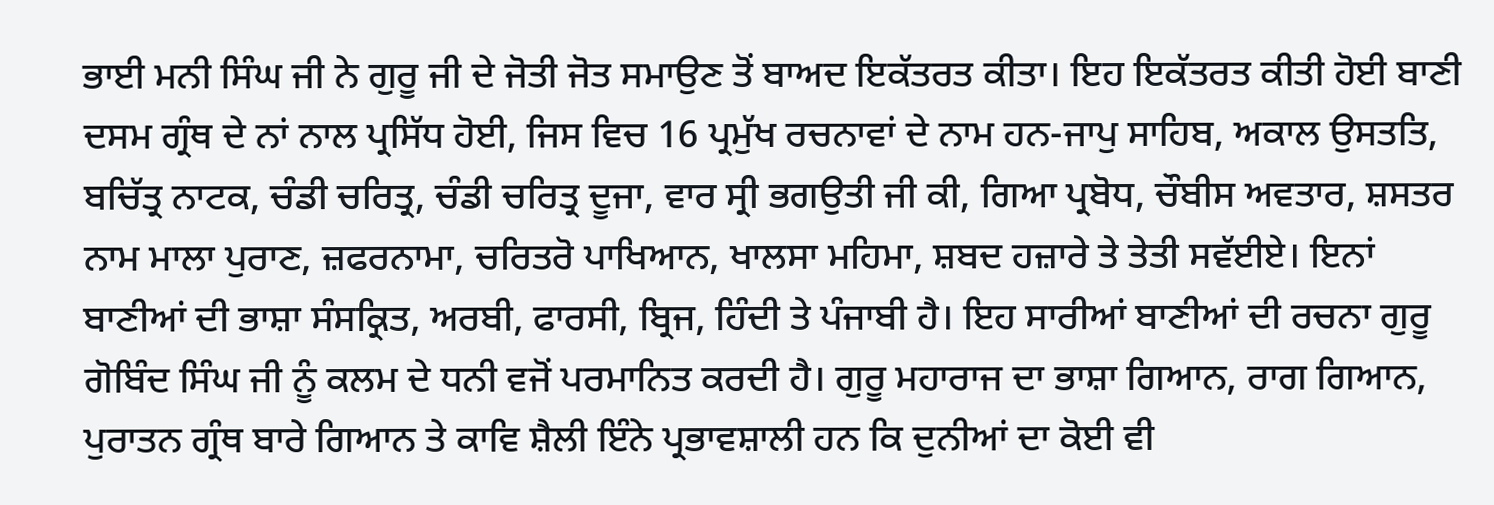ਭਾਈ ਮਨੀ ਸਿੰਘ ਜੀ ਨੇ ਗੁਰੂ ਜੀ ਦੇ ਜੋਤੀ ਜੋਤ ਸਮਾਉਣ ਤੋਂ ਬਾਅਦ ਇਕੱਤਰਤ ਕੀਤਾ। ਇਹ ਇਕੱਤਰਤ ਕੀਤੀ ਹੋਈ ਬਾਣੀ ਦਸਮ ਗ੍ਰੰਥ ਦੇ ਨਾਂ ਨਾਲ ਪ੍ਰਸਿੱਧ ਹੋਈ, ਜਿਸ ਵਿਚ 16 ਪ੍ਰਮੁੱਖ ਰਚਨਾਵਾਂ ਦੇ ਨਾਮ ਹਨ-ਜਾਪੁ ਸਾਹਿਬ, ਅਕਾਲ ਉਸਤਤਿ, ਬਚਿੱਤ੍ਰ ਨਾਟਕ, ਚੰਡੀ ਚਰਿਤ੍ਰ, ਚੰਡੀ ਚਰਿਤ੍ਰ ਦੂਜਾ, ਵਾਰ ਸ੍ਰੀ ਭਗਉਤੀ ਜੀ ਕੀ, ਗਿਆ ਪ੍ਰਬੋਧ, ਚੌਬੀਸ ਅਵਤਾਰ, ਸ਼ਸਤਰ ਨਾਮ ਮਾਲਾ ਪੁਰਾਣ, ਜ਼ਫਰਨਾਮਾ, ਚਰਿਤਰੋ ਪਾਖਿਆਨ, ਖਾਲਸਾ ਮਹਿਮਾ, ਸ਼ਬਦ ਹਜ਼ਾਰੇ ਤੇ ਤੇਤੀ ਸਵੱਈਏ। ਇਨਾਂ ਬਾਣੀਆਂ ਦੀ ਭਾਸ਼ਾ ਸੰਸਕ੍ਰਿਤ, ਅਰਬੀ, ਫਾਰਸੀ, ਬ੍ਰਿਜ, ਹਿੰਦੀ ਤੇ ਪੰਜਾਬੀ ਹੈ। ਇਹ ਸਾਰੀਆਂ ਬਾਣੀਆਂ ਦੀ ਰਚਨਾ ਗੁਰੂ ਗੋਬਿੰਦ ਸਿੰਘ ਜੀ ਨੂੰ ਕਲਮ ਦੇ ਧਨੀ ਵਜੋਂ ਪਰਮਾਨਿਤ ਕਰਦੀ ਹੈ। ਗੁਰੂ ਮਹਾਰਾਜ ਦਾ ਭਾਸ਼ਾ ਗਿਆਨ, ਰਾਗ ਗਿਆਨ, ਪੁਰਾਤਨ ਗ੍ਰੰਥ ਬਾਰੇ ਗਿਆਨ ਤੇ ਕਾਵਿ ਸ਼ੈਲੀ ਇੰਨੇ ਪ੍ਰਭਾਵਸ਼ਾਲੀ ਹਨ ਕਿ ਦੁਨੀਆਂ ਦਾ ਕੋਈ ਵੀ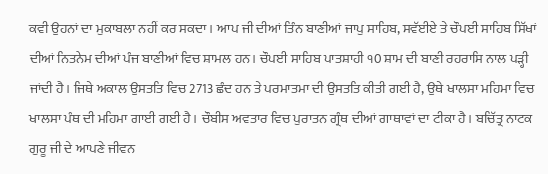ਕਵੀ ਉਹਨਾਂ ਦਾ ਮੁਕਾਬਲਾ ਨਹੀਂ ਕਰ ਸਕਦਾ। ਆਪ ਜੀ ਦੀਆਂ ਤਿੰਨ ਬਾਣੀਆਂ ਜਾਪੁ ਸਾਹਿਬ, ਸਵੱਈਏ ਤੇ ਚੌਪਈ ਸਾਹਿਬ ਸਿੱਖਾਂ ਦੀਆਂ ਨਿਤਨੇਮ ਦੀਆਂ ਪੰਜ ਬਾਣੀਆਂ ਵਿਚ ਸ਼ਾਮਲ ਹਨ। ਚੌਪਈ ਸਾਹਿਬ ਪਾਤਸ਼ਾਹੀ ੧0 ਸ਼ਾਮ ਦੀ ਬਾਣੀ ਰਹਰਾਸਿ ਨਾਲ ਪੜ੍ਹੀ ਜਾਂਦੀ ਹੈ। ਜਿਥੇ ਅਕਾਲ ਉਸਤਤਿ ਵਿਚ 2713 ਛੰਦ ਹਨ ਤੇ ਪਰਮਾਤਮਾ ਦੀ ਉਸਤਤਿ ਕੀਤੀ ਗਈ ਹੈ, ਉਥੇ ਖਾਲਸਾ ਮਹਿਮਾ ਵਿਚ ਖਾਲਸਾ ਪੰਥ ਦੀ ਮਹਿਮਾ ਗਾਈ ਗਈ ਹੈ। ਚੌਬੀਸ ਅਵਤਾਰ ਵਿਚ ਪੁਰਾਤਨ ਗ੍ਰੰਥ ਦੀਆਂ ਗਾਥਾਵਾਂ ਦਾ ਟੀਕਾ ਹੈ। ਬਚਿੱਤ੍ਰ ਨਾਟਕ ਗੁਰੂ ਜੀ ਦੇ ਆਪਣੇ ਜੀਵਨ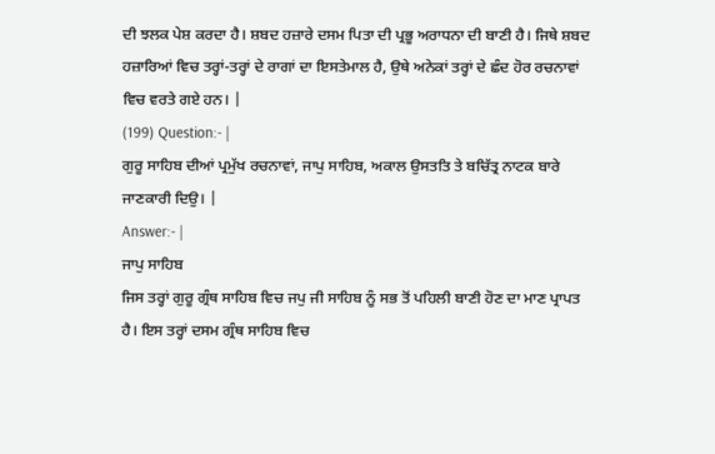ਦੀ ਝਲਕ ਪੇਸ਼ ਕਰਦਾ ਹੈ। ਸ਼ਬਦ ਹਜ਼ਾਰੇ ਦਸਮ ਪਿਤਾ ਦੀ ਪ੍ਰਭੂ ਅਰਾਧਨਾ ਦੀ ਬਾਣੀ ਹੈ। ਜਿਥੇ ਸ਼ਬਦ ਹਜ਼ਾਰਿਆਂ ਵਿਚ ਤਰ੍ਹਾਂ-ਤਰ੍ਹਾਂ ਦੇ ਰਾਗਾਂ ਦਾ ਇਸਤੇਮਾਲ ਹੈ, ਉਥੇ ਅਨੇਕਾਂ ਤਰ੍ਹਾਂ ਦੇ ਛੰਦ ਹੋਰ ਰਚਨਾਵਾਂ ਵਿਚ ਵਰਤੇ ਗਏ ਹਨ। |
(199) Question:- |
ਗੁਰੂ ਸਾਹਿਬ ਦੀਆਂ ਪ੍ਰਮੁੱਖ ਰਚਨਾਵਾਂ, ਜਾਪੁ ਸਾਹਿਬ, ਅਕਾਲ ਉਸਤਤਿ ਤੇ ਬਚਿੱਤ੍ਰ ਨਾਟਕ ਬਾਰੇ ਜਾਣਕਾਰੀ ਦਿਉ। |
Answer:- |
ਜਾਪੁ ਸਾਹਿਬ
ਜਿਸ ਤਰ੍ਹਾਂ ਗੁਰੂ ਗ੍ਰੰਥ ਸਾਹਿਬ ਵਿਚ ਜਪੁ ਜੀ ਸਾਹਿਬ ਨੂੰ ਸਭ ਤੋਂ ਪਹਿਲੀ ਬਾਣੀ ਹੋਣ ਦਾ ਮਾਣ ਪ੍ਰਾਪਤ ਹੈ। ਇਸ ਤਰ੍ਹਾਂ ਦਸਮ ਗ੍ਰੰਥ ਸਾਹਿਬ ਵਿਚ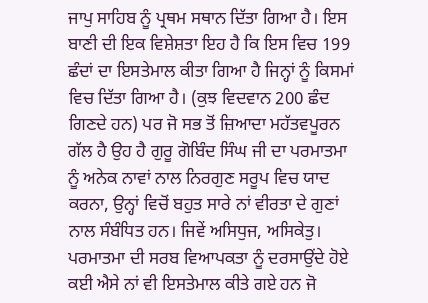ਜਾਪੁ ਸਾਹਿਬ ਨੂੰ ਪ੍ਰਥਮ ਸਥਾਨ ਦਿੱਤਾ ਗਿਆ ਹੈ। ਇਸ ਬਾਣੀ ਦੀ ਇਕ ਵਿਸ਼ੇਸ਼ਤਾ ਇਹ ਹੈ ਕਿ ਇਸ ਵਿਚ 199 ਛੰਦਾਂ ਦਾ ਇਸਤੇਮਾਲ ਕੀਤਾ ਗਿਆ ਹੈ ਜਿਨ੍ਹਾਂ ਨੂੰ ਕਿਸਮਾਂ ਵਿਚ ਦਿੱਤਾ ਗਿਆ ਹੈ। (ਕੁਝ ਵਿਦਵਾਨ 200 ਛੰਦ ਗਿਣਦੇ ਹਨ) ਪਰ ਜੋ ਸਭ ਤੋਂ ਜ਼ਿਆਦਾ ਮਹੱਤਵਪੂਰਨ ਗੱਲ ਹੈ ਉਹ ਹੈ ਗੁਰੂ ਗੋਬਿੰਦ ਸਿੰਘ ਜੀ ਦਾ ਪਰਮਾਤਮਾ ਨੂੰ ਅਨੇਕ ਨਾਵਾਂ ਨਾਲ ਨਿਰਗੁਣ ਸਰੂਪ ਵਿਚ ਯਾਦ ਕਰਨਾ, ਉਨ੍ਹਾਂ ਵਿਚੋਂ ਬਹੁਤ ਸਾਰੇ ਨਾਂ ਵੀਰਤਾ ਦੇ ਗੁਣਾਂ ਨਾਲ ਸੰਬੰਧਿਤ ਹਨ। ਜਿਵੇਂ ਅਸਿਧੁਜ, ਅਸਿਕੇਤੁ। ਪਰਮਾਤਮਾ ਦੀ ਸਰਬ ਵਿਆਪਕਤਾ ਨੂੰ ਦਰਸਾਉਂਦੇ ਹੋਏ ਕਈ ਐਸੇ ਨਾਂ ਵੀ ਇਸਤੇਮਾਲ ਕੀਤੇ ਗਏ ਹਨ ਜੋ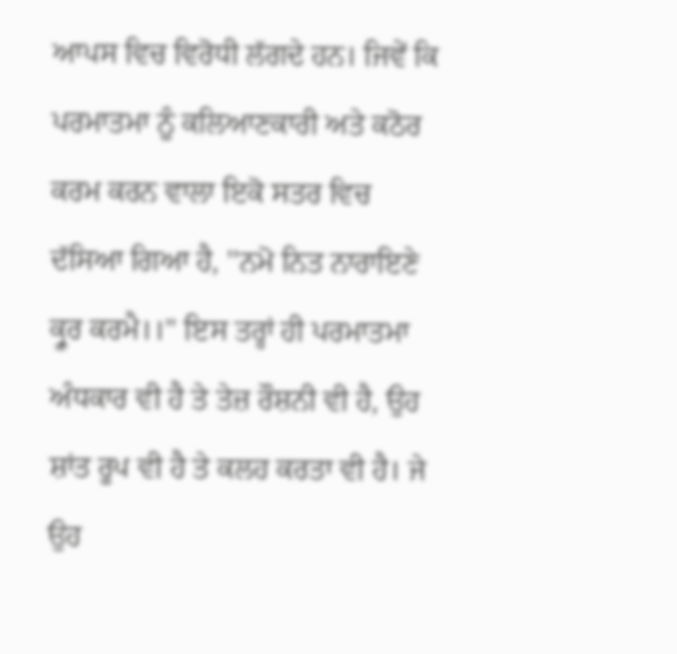ਆਪਸ ਵਿਚ ਵਿਰੋਧੀ ਲੱਗਦੇ ਹਨ। ਜਿਵੇਂ ਕਿ ਪਰਮਾਤਮਾ ਨੂੰ ਕਲਿਆਣਕਾਰੀ ਅਤੇ ਕਠੋਰ ਕਰਮ ਕਰਨ ਵਾਲਾ ਇਕੋ ਸਤਰ ਵਿਚ ਦੱਸਿਆ ਗਿਆ ਹੈ, ''ਨਮੋ ਨਿਤ ਨਾਰਾਇਣੇ ਕ੍ਰੂਰ ਕਰਮੈ।।" ਇਸ ਤਰ੍ਹਾਂ ਹੀ ਪਰਮਾਤਮਾ ਅੰਧਕਾਰ ਵੀ ਹੈ ਤੇ ਤੇਜ਼ ਰੌਸ਼ਨੀ ਵੀ ਹੈ, ਉਹ ਸ਼ਾਂਤ ਰੂਪ ਵੀ ਹੈ ਤੇ ਕਲਹ ਕਰਤਾ ਵੀ ਹੈ। ਜੇ ਉਹ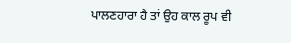ਪਾਲਣਹਾਰਾ ਹੈ ਤਾਂ ਉਹ ਕਾਲ ਰੂਪ ਵੀ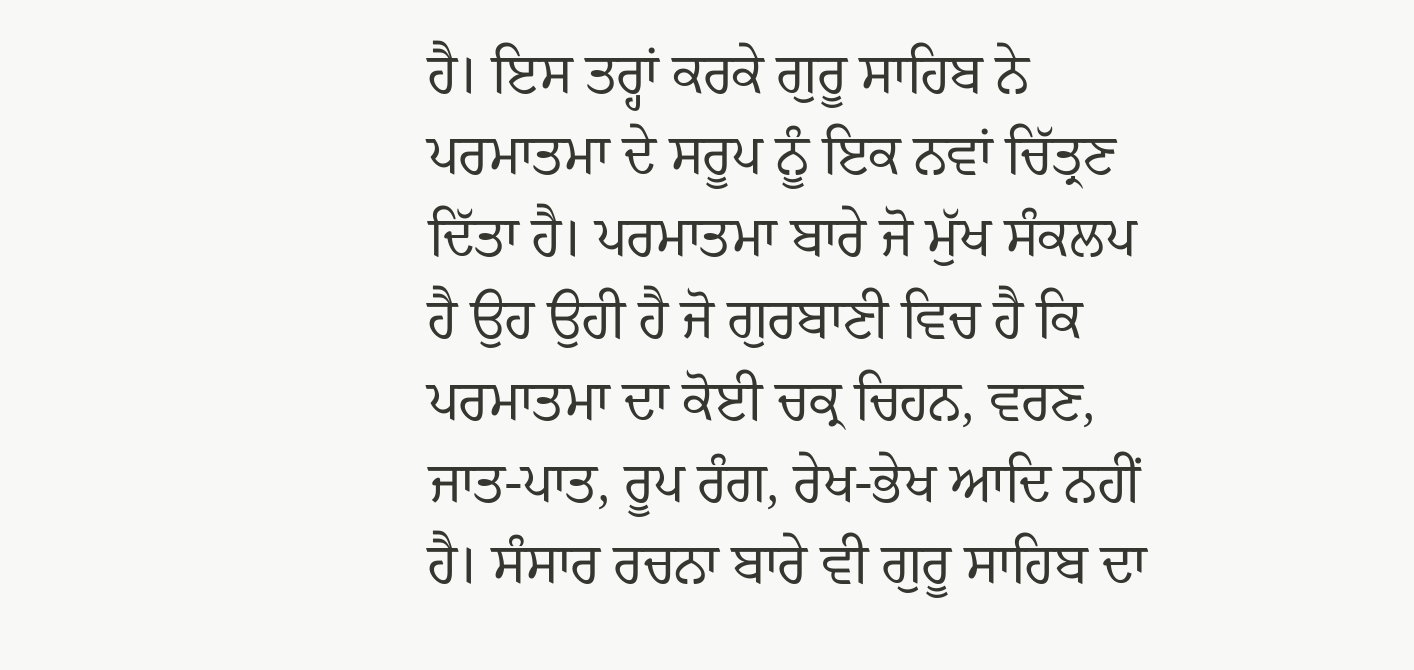ਹੈ। ਇਸ ਤਰ੍ਹਾਂ ਕਰਕੇ ਗੁਰੂ ਸਾਹਿਬ ਨੇ ਪਰਮਾਤਮਾ ਦੇ ਸਰੂਪ ਨੂੰ ਇਕ ਨਵਾਂ ਚਿੱਤ੍ਰਣ ਦਿੱਤਾ ਹੈ। ਪਰਮਾਤਮਾ ਬਾਰੇ ਜੋ ਮੁੱਖ ਸੰਕਲਪ ਹੈ ਉਹ ਉਹੀ ਹੈ ਜੋ ਗੁਰਬਾਣੀ ਵਿਚ ਹੈ ਕਿ ਪਰਮਾਤਮਾ ਦਾ ਕੋਈ ਚਕ੍ਰ ਚਿਹਨ, ਵਰਣ, ਜਾਤ-ਪਾਤ, ਰੂਪ ਰੰਗ, ਰੇਖ-ਭੇਖ ਆਦਿ ਨਹੀਂ ਹੈ। ਸੰਸਾਰ ਰਚਨਾ ਬਾਰੇ ਵੀ ਗੁਰੂ ਸਾਹਿਬ ਦਾ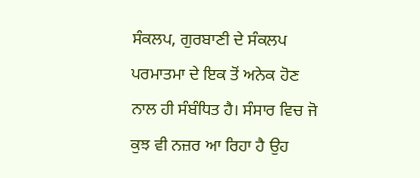ਸੰਕਲਪ, ਗੁਰਬਾਣੀ ਦੇ ਸੰਕਲਪ ਪਰਮਾਤਮਾ ਦੇ ਇਕ ਤੋਂ ਅਨੇਕ ਹੋਣ ਨਾਲ ਹੀ ਸੰਬੰਧਿਤ ਹੈ। ਸੰਸਾਰ ਵਿਚ ਜੋ ਕੁਝ ਵੀ ਨਜ਼ਰ ਆ ਰਿਹਾ ਹੈ ਉਹ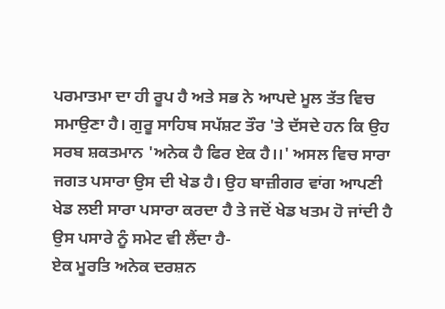ਪਰਮਾਤਮਾ ਦਾ ਹੀ ਰੂਪ ਹੈ ਅਤੇ ਸਭ ਨੇ ਆਪਦੇ ਮੂਲ ਤੱਤ ਵਿਚ ਸਮਾਉਣਾ ਹੈ। ਗੁਰੂ ਸਾਹਿਬ ਸਪੱਸ਼ਟ ਤੌਰ 'ਤੇ ਦੱਸਦੇ ਹਨ ਕਿ ਉਹ ਸਰਬ ਸ਼ਕਤਮਾਨ 'ਅਨੇਕ ਹੈ ਫਿਰ ਏਕ ਹੈ।।' ਅਸਲ ਵਿਚ ਸਾਰਾ ਜਗਤ ਪਸਾਰਾ ਉਸ ਦੀ ਖੇਡ ਹੈ। ਉਹ ਬਾਜ਼ੀਗਰ ਵਾਂਗ ਆਪਣੀ ਖੇਡ ਲਈ ਸਾਰਾ ਪਸਾਰਾ ਕਰਦਾ ਹੈ ਤੇ ਜਦੋਂ ਖੇਡ ਖਤਮ ਹੋ ਜਾਂਦੀ ਹੈ ਉਸ ਪਸਾਰੇ ਨੂੰ ਸਮੇਟ ਵੀ ਲੈਂਦਾ ਹੈ-
ਏਕ ਮੂਰਤਿ ਅਨੇਕ ਦਰਸ਼ਨ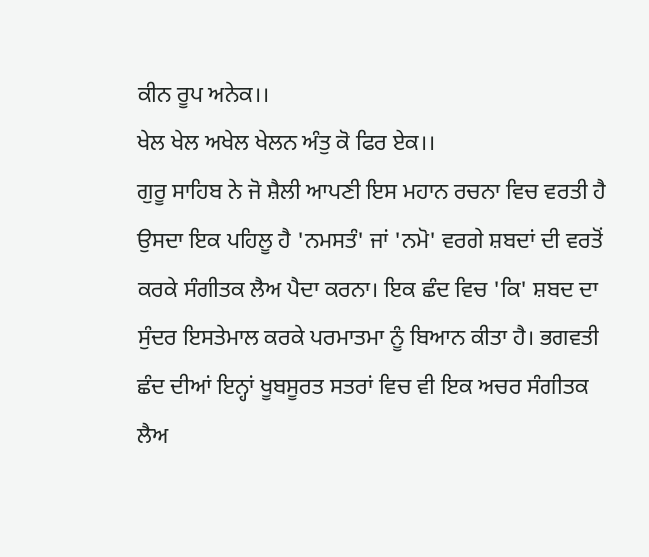ਕੀਨ ਰੂਪ ਅਨੇਕ।।
ਖੇਲ ਖੇਲ ਅਖੇਲ ਖੇਲਨ ਅੰਤੁ ਕੋ ਫਿਰ ਏਕ।।
ਗੁਰੂ ਸਾਹਿਬ ਨੇ ਜੋ ਸ਼ੈਲੀ ਆਪਣੀ ਇਸ ਮਹਾਨ ਰਚਨਾ ਵਿਚ ਵਰਤੀ ਹੈ ਉਸਦਾ ਇਕ ਪਹਿਲੂ ਹੈ 'ਨਮਸਤੰ' ਜਾਂ 'ਨਮੋ' ਵਰਗੇ ਸ਼ਬਦਾਂ ਦੀ ਵਰਤੋਂ ਕਰਕੇ ਸੰਗੀਤਕ ਲੈਅ ਪੈਦਾ ਕਰਨਾ। ਇਕ ਛੰਦ ਵਿਚ 'ਕਿ' ਸ਼ਬਦ ਦਾ ਸੁੰਦਰ ਇਸਤੇਮਾਲ ਕਰਕੇ ਪਰਮਾਤਮਾ ਨੂੰ ਬਿਆਨ ਕੀਤਾ ਹੈ। ਭਗਵਤੀ ਛੰਦ ਦੀਆਂ ਇਨ੍ਹਾਂ ਖੂਬਸੂਰਤ ਸਤਰਾਂ ਵਿਚ ਵੀ ਇਕ ਅਚਰ ਸੰਗੀਤਕ ਲੈਅ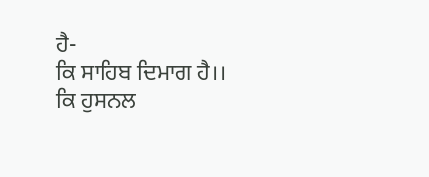ਹੈ-
ਕਿ ਸਾਹਿਬ ਦਿਮਾਗ ਹੈ।। ਕਿ ਹੁਸਨਲ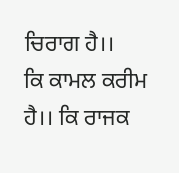ਚਿਰਾਗ ਹੈ।।
ਕਿ ਕਾਮਲ ਕਰੀਮ ਹੈ।। ਕਿ ਰਾਜਕ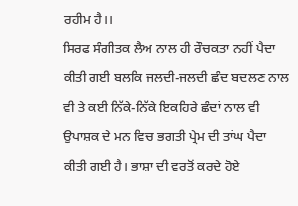ਰਹੀਮ ਹੈ।।
ਸਿਰਫ ਸੰਗੀਤਕ ਲੈਅ ਨਾਲ ਹੀ ਰੌਚਕਤਾ ਨਹੀਂ ਪੈਦਾ ਕੀਤੀ ਗਈ ਬਲਕਿ ਜਲਦੀ-ਜਲਦੀ ਛੰਦ ਬਦਲਣ ਨਾਲ ਵੀ ਤੇ ਕਈ ਨਿੱਕੇ-ਨਿੱਕੇ ਇਕਹਿਰੇ ਛੰਦਾਂ ਨਾਲ ਵੀ ਉਪਾਸ਼ਕ ਦੇ ਮਨ ਵਿਚ ਭਗਤੀ ਪ੍ਰੇਮ ਦੀ ਤਾਂਘ ਪੈਦਾ ਕੀਤੀ ਗਈ ਹੈ। ਭਾਸ਼ਾ ਦੀ ਵਰਤੋਂ ਕਰਦੇ ਹੋਏ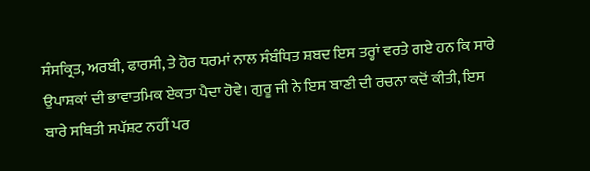ਸੰਸਕ੍ਰਿਤ, ਅਰਬੀ, ਫਾਰਸੀ, ਤੇ ਹੋਰ ਧਰਮਾਂ ਨਾਲ ਸੰਬੰਧਿਤ ਸ਼ਬਦ ਇਸ ਤਰ੍ਹਾਂ ਵਰਤੇ ਗਏ ਹਨ ਕਿ ਸਾਰੇ ਉਪਾਸ਼ਕਾਂ ਦੀ ਭਾਵਾਤਮਿਕ ਏਕਤਾ ਪੈਦਾ ਹੋਵੇ। ਗੁਰੂ ਜੀ ਨੇ ਇਸ ਬਾਣੀ ਦੀ ਰਚਨਾ ਕਦੋਂ ਕੀਤੀ, ਇਸ ਬਾਰੇ ਸਥਿਤੀ ਸਪੱਸ਼ਟ ਨਹੀਂ ਪਰ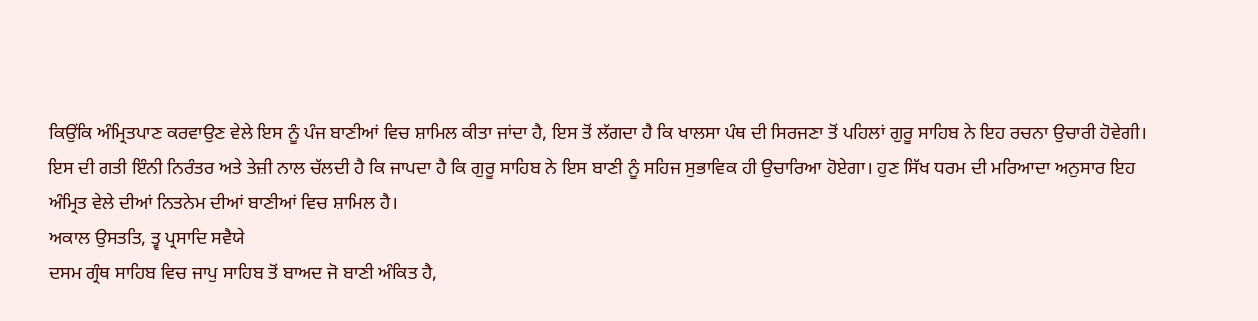ਕਿਉਂਕਿ ਅੰਮ੍ਰਿਤਪਾਣ ਕਰਵਾਉਣ ਵੇਲੇ ਇਸ ਨੂੰ ਪੰਜ ਬਾਣੀਆਂ ਵਿਚ ਸ਼ਾਮਿਲ ਕੀਤਾ ਜਾਂਦਾ ਹੈ, ਇਸ ਤੋਂ ਲੱਗਦਾ ਹੈ ਕਿ ਖਾਲਸਾ ਪੰਥ ਦੀ ਸਿਰਜਣਾ ਤੋਂ ਪਹਿਲਾਂ ਗੁਰੂ ਸਾਹਿਬ ਨੇ ਇਹ ਰਚਨਾ ਉਚਾਰੀ ਹੋਵੇਗੀ। ਇਸ ਦੀ ਗਤੀ ਇੰਨੀ ਨਿਰੰਤਰ ਅਤੇ ਤੇਜ਼ੀ ਨਾਲ ਚੱਲਦੀ ਹੈ ਕਿ ਜਾਪਦਾ ਹੈ ਕਿ ਗੁਰੂ ਸਾਹਿਬ ਨੇ ਇਸ ਬਾਣੀ ਨੂੰ ਸਹਿਜ ਸੁਭਾਵਿਕ ਹੀ ਉਚਾਰਿਆ ਹੋਏਗਾ। ਹੁਣ ਸਿੱਖ ਧਰਮ ਦੀ ਮਰਿਆਦਾ ਅਨੁਸਾਰ ਇਹ ਅੰਮ੍ਰਿਤ ਵੇਲੇ ਦੀਆਂ ਨਿਤਨੇਮ ਦੀਆਂ ਬਾਣੀਆਂ ਵਿਚ ਸ਼ਾਮਿਲ ਹੈ।
ਅਕਾਲ ਉਸਤਤਿ, ਤ੍ਵ ਪ੍ਰਸਾਦਿ ਸਵੈਯੇ
ਦਸਮ ਗ੍ਰੰਥ ਸਾਹਿਬ ਵਿਚ ਜਾਪੁ ਸਾਹਿਬ ਤੋਂ ਬਾਅਦ ਜੋ ਬਾਣੀ ਅੰਕਿਤ ਹੈ,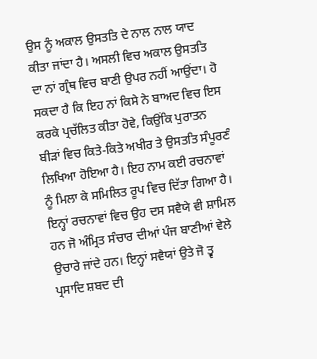ਉਸ ਨੂੰ ਅਕਾਲ ਉਸਤਤਿ ਦੇ ਨਾਲ ਨਾਲ ਯਾਦ ਕੀਤਾ ਜਾਂਦਾ ਹੈ। ਅਸਲੀ ਵਿਚ ਅਕਾਲ ਉਸਤਤਿ ਦਾ ਨਾਂ ਗ੍ਰੰਥ ਵਿਚ ਬਾਣੀ ਉਪਰ ਨਹੀਂ ਆਉਂਦਾ। ਹੋ ਸਕਦਾ ਹੈ ਕਿ ਇਹ ਨਾਂ ਕਿਸੇ ਨੇ ਬਾਅਦ ਵਿਚ ਇਸ ਕਰਕੇ ਪ੍ਰਚੱਲਿਤ ਕੀਤਾ ਹੋਵੇ, ਕਿਉਂਕਿ ਪੁਰਾਤਨ ਬੀੜਾਂ ਵਿਚ ਕਿਤੇ-ਕਿਤੇ ਅਖੀਰ ਤੇ ਉਸਤਤਿ ਸੰਪੂਰਣੰ ਲਿਖਿਆ ਹੋਇਆ ਹੈ। ਇਹ ਨਾਮ ਕਈ ਰਚਨਾਵਾਂ ਨੂੰ ਮਿਲਾ ਕੇ ਸਮਿਲਿਤ ਰੂਪ ਵਿਚ ਦਿੱਤਾ ਗਿਆ ਹੈ। ਇਨ੍ਹਾਂ ਰਚਨਾਵਾਂ ਵਿਚ ਉਹ ਦਸ ਸਵੈਯੇ ਵੀ ਸ਼ਾਮਿਲ ਹਨ ਜੋ ਅੰਮ੍ਰਿਤ ਸੰਚਾਰ ਦੀਆਂ ਪੰਜ ਬਾਣੀਆਂ ਵੇਲੇ ਉਚਾਰੇ ਜਾਂਦੇ ਹਨ। ਇਨ੍ਹਾਂ ਸਵੈਯਾਂ ਉਤੇ ਜੋ ਤ੍ਵ ਪ੍ਰਸਾਦਿ ਸ਼ਬਦ ਦੀ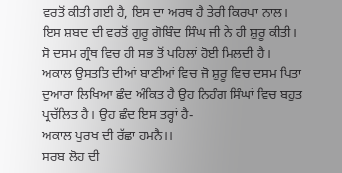ਵਰਤੋਂ ਕੀਤੀ ਗਈ ਹੈ, ਇਸ ਦਾ ਅਰਥ ਹੈ ਤੇਰੀ ਕਿਰਪਾ ਨਾਲ। ਇਸ ਸ਼ਬਦ ਦੀ ਵਰਤੋਂ ਗੁਰੂ ਗੋਬਿੰਦ ਸਿੰਘ ਜੀ ਨੇ ਹੀ ਸ਼ੁਰੂ ਕੀਤੀ। ਸੋ ਦਸਮ ਗ੍ਰੰਥ ਵਿਚ ਹੀ ਸਭ ਤੋਂ ਪਹਿਲਾਂ ਹੋਈ ਮਿਲਦੀ ਹੈ।
ਅਕਾਲ ਉਸਤਤਿ ਦੀਆਂ ਬਾਣੀਆਂ ਵਿਚ ਜੋ ਸ਼ੁਰੂ ਵਿਚ ਦਸਮ ਪਿਤਾ ਦੁਆਰਾ ਲਿਖਿਆ ਛੰਦ ਅੰਕਿਤ ਹੈ ਉਹ ਨਿਹੰਗ ਸਿੰਘਾਂ ਵਿਚ ਬਹੁਤ ਪ੍ਰਚੱਲਿਤ ਹੈ। ਉਹ ਛੰਦ ਇਸ ਤਰ੍ਹਾਂ ਹੈ-
ਅਕਾਲ ਪੁਰਖ ਦੀ ਰੱਛਾ ਹਮਨੈ।।
ਸਰਬ ਲੋਹ ਦੀ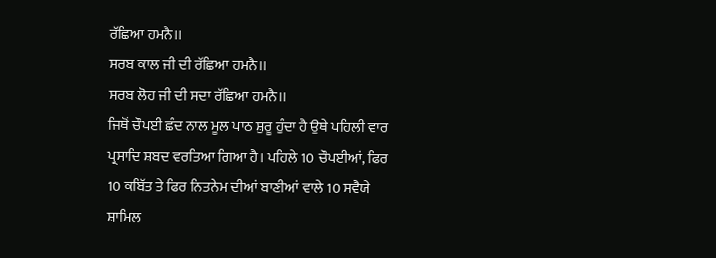ਰੱਛਿਆ ਹਮਨੈ।।
ਸਰਬ ਕਾਲ ਜੀ ਦੀ ਰੱਛਿਆ ਹਮਨੈ।।
ਸਰਬ ਲੋਹ ਜੀ ਦੀ ਸਦਾ ਰੱਛਿਆ ਹਮਨੈ।।
ਜਿਥੋਂ ਚੌਪਈ ਛੰਦ ਨਾਲ ਮੂਲ ਪਾਠ ਸ਼ੁਰੂ ਹੁੰਦਾ ਹੈ ਉਥੇ ਪਹਿਲੀ ਵਾਰ ਪ੍ਰਸਾਦਿ ਸ਼ਬਦ ਵਰਤਿਆ ਗਿਆ ਹੈ। ਪਹਿਲੇ 10 ਚੌਪਈਆਂ, ਫਿਰ 10 ਕਬਿੱਤ ਤੇ ਫਿਰ ਨਿਤਨੇਮ ਦੀਆਂ ਬਾਣੀਆਂ ਵਾਲੇ 10 ਸਵੈਯੇ ਸ਼ਾਮਿਲ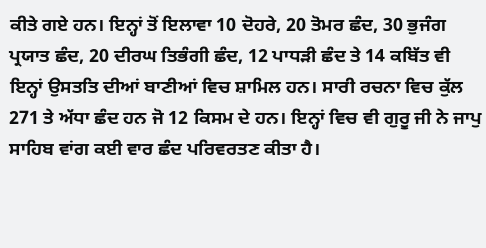ਕੀਤੇ ਗਏ ਹਨ। ਇਨ੍ਹਾਂ ਤੋਂ ਇਲਾਵਾ 10 ਦੋਹਰੇ, 20 ਤੋਮਰ ਛੰਦ, 30 ਭੁਜੰਗ ਪ੍ਰਯਾਤ ਛੰਦ, 20 ਦੀਰਘ ਤਿਭੰਗੀ ਛੰਦ, 12 ਪਾਧੜੀ ਛੰਦ ਤੇ 14 ਕਬਿੱਤ ਵੀ ਇਨ੍ਹਾਂ ਉਸਤਤਿ ਦੀਆਂ ਬਾਣੀਆਂ ਵਿਚ ਸ਼ਾਮਿਲ ਹਨ। ਸਾਰੀ ਰਚਨਾ ਵਿਚ ਕੁੱਲ 271 ਤੇ ਅੱਧਾ ਛੰਦ ਹਨ ਜੋ 12 ਕਿਸਮ ਦੇ ਹਨ। ਇਨ੍ਹਾਂ ਵਿਚ ਵੀ ਗੁਰੂ ਜੀ ਨੇ ਜਾਪੁ ਸਾਹਿਬ ਵਾਂਗ ਕਈ ਵਾਰ ਛੰਦ ਪਰਿਵਰਤਣ ਕੀਤਾ ਹੈ।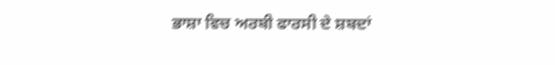ਭਾਸ਼ਾ ਵਿਚ ਅਰਬੀ ਫਾਰਸੀ ਦੇ ਸ਼ਬਦਾਂ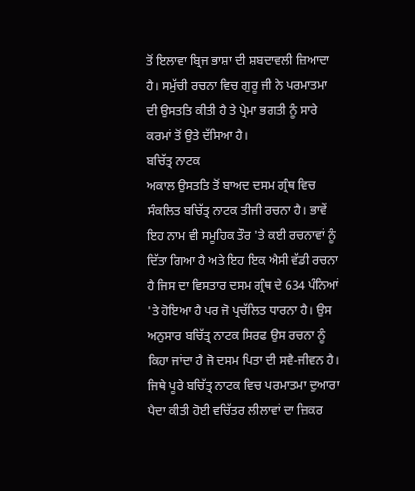ਤੋਂ ਇਲਾਵਾ ਬ੍ਰਿਜ ਭਾਸ਼ਾ ਦੀ ਸ਼ਬਦਾਵਲੀ ਜ਼ਿਆਦਾ ਹੈ। ਸਮੁੱਚੀ ਰਚਨਾ ਵਿਚ ਗੁਰੂ ਜੀ ਨੇ ਪਰਮਾਤਮਾ ਦੀ ਉਸਤਤਿ ਕੀਤੀ ਹੈ ਤੇ ਪ੍ਰੇਮਾ ਭਗਤੀ ਨੂੰ ਸਾਰੇ ਕਰਮਾਂ ਤੋਂ ਉਤੇ ਦੱਸਿਆ ਹੈ।
ਬਚਿੱਤ੍ਰ ਨਾਟਕ
ਅਕਾਲ ਉਸਤਤਿ ਤੋਂ ਬਾਅਦ ਦਸਮ ਗ੍ਰੰਥ ਵਿਚ ਸੰਕਲਿਤ ਬਚਿੱਤ੍ਰ ਨਾਟਕ ਤੀਜੀ ਰਚਨਾ ਹੈ। ਭਾਵੇਂ ਇਹ ਨਾਮ ਵੀ ਸਮੂਹਿਕ ਤੌਰ 'ਤੇ ਕਈ ਰਚਨਾਵਾਂ ਨੂੰ ਦਿੱਤਾ ਗਿਆ ਹੈ ਅਤੇ ਇਹ ਇਕ ਐਸੀ ਵੱਡੀ ਰਚਨਾ ਹੈ ਜਿਸ ਦਾ ਵਿਸਤਾਰ ਦਸਮ ਗ੍ਰੰਥ ਦੇ 634 ਪੰਨਿਆਂ 'ਤੇ ਹੋਇਆ ਹੈ ਪਰ ਜੋ ਪ੍ਰਚੱਲਿਤ ਧਾਰਨਾ ਹੈ। ਉਸ ਅਨੁਸਾਰ ਬਚਿੱਤ੍ਰ ਨਾਟਕ ਸਿਰਫ ਉਸ ਰਚਨਾ ਨੂੰ ਕਿਹਾ ਜਾਂਦਾ ਹੈ ਜੋ ਦਸਮ ਪਿਤਾ ਦੀ ਸਵੈ-ਜੀਵਨ ਹੈ। ਜਿਥੇ ਪੂਰੇ ਬਚਿੱਤ੍ਰ ਨਾਟਕ ਵਿਚ ਪਰਮਾਤਮਾ ਦੁਆਰਾ ਪੈਦਾ ਕੀਤੀ ਹੋਈ ਵਚਿੱਤਰ ਲੀਲਾਵਾਂ ਦਾ ਜ਼ਿਕਰ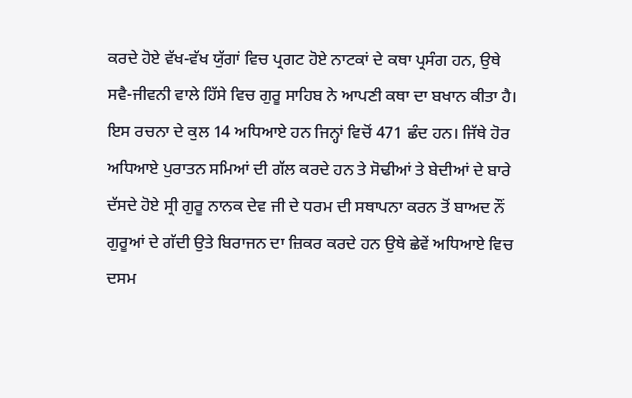ਕਰਦੇ ਹੋਏ ਵੱਖ-ਵੱਖ ਯੁੱਗਾਂ ਵਿਚ ਪ੍ਰਗਟ ਹੋਏ ਨਾਟਕਾਂ ਦੇ ਕਥਾ ਪ੍ਰਸੰਗ ਹਨ, ਉਥੇ ਸਵੈ-ਜੀਵਨੀ ਵਾਲੇ ਹਿੱਸੇ ਵਿਚ ਗੁਰੂ ਸਾਹਿਬ ਨੇ ਆਪਣੀ ਕਥਾ ਦਾ ਬਖਾਨ ਕੀਤਾ ਹੈ। ਇਸ ਰਚਨਾ ਦੇ ਕੁਲ 14 ਅਧਿਆਏ ਹਨ ਜਿਨ੍ਹਾਂ ਵਿਚੋਂ 471 ਛੰਦ ਹਨ। ਜਿੱਥੇ ਹੋਰ ਅਧਿਆਏ ਪੁਰਾਤਨ ਸਮਿਆਂ ਦੀ ਗੱਲ ਕਰਦੇ ਹਨ ਤੇ ਸੋਢੀਆਂ ਤੇ ਬੇਦੀਆਂ ਦੇ ਬਾਰੇ ਦੱਸਦੇ ਹੋਏ ਸ੍ਰੀ ਗੁਰੂ ਨਾਨਕ ਦੇਵ ਜੀ ਦੇ ਧਰਮ ਦੀ ਸਥਾਪਨਾ ਕਰਨ ਤੋਂ ਬਾਅਦ ਨੌਂ ਗੁਰੂਆਂ ਦੇ ਗੱਦੀ ਉਤੇ ਬਿਰਾਜਨ ਦਾ ਜ਼ਿਕਰ ਕਰਦੇ ਹਨ ਉਥੇ ਛੇਵੇਂ ਅਧਿਆਏ ਵਿਚ ਦਸਮ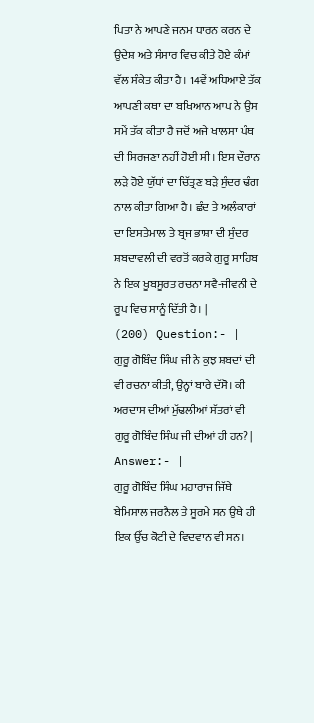ਪਿਤਾ ਨੇ ਆਪਣੇ ਜਨਮ ਧਾਰਨ ਕਰਨ ਦੇ ਉਦੇਸ਼ ਅਤੇ ਸੰਸਾਰ ਵਿਚ ਕੀਤੇ ਹੋਏ ਕੰਮਾਂ ਵੱਲ ਸੰਕੇਤ ਕੀਤਾ ਹੈ। 14ਵੇਂ ਅਧਿਆਏ ਤੱਕ ਆਪਣੀ ਕਥਾ ਦਾ ਬਖਿਆਨ ਆਪ ਨੇ ਉਸ ਸਮੇਂ ਤੱਕ ਕੀਤਾ ਹੈ ਜਦੋਂ ਅਜੇ ਖਾਲਸਾ ਪੰਥ ਦੀ ਸਿਰਜਣਾ ਨਹੀਂ ਹੋਈ ਸੀ। ਇਸ ਦੌਰਾਨ ਲੜੇ ਹੋਏ ਯੁੱਧਾਂ ਦਾ ਚਿੱਤ੍ਰਣ ਬੜੇ ਸੁੰਦਰ ਢੰਗ ਨਾਲ ਕੀਤਾ ਗਿਆ ਹੈ। ਛੰਦ ਤੇ ਅਲੰਕਾਰਾਂ ਦਾ ਇਸਤੇਮਾਲ ਤੇ ਬ੍ਰਜ ਭਾਸ਼ਾ ਦੀ ਸੁੰਦਰ ਸ਼ਬਦਾਵਲੀ ਦੀ ਵਰਤੋਂ ਕਰਕੇ ਗੁਰੂ ਸਾਹਿਬ ਨੇ ਇਕ ਖੂਬਸੂਰਤ ਰਚਨਾ ਸਵੈ-ਜੀਵਨੀ ਦੇ ਰੂਪ ਵਿਚ ਸਾਨੂੰ ਦਿੱਤੀ ਹੈ। |
(200) Question:- |
ਗੁਰੂ ਗੋਬਿੰਦ ਸਿੰਘ ਜੀ ਨੇ ਕੁਝ ਸ਼ਬਦਾਂ ਦੀ ਵੀ ਰਚਨਾ ਕੀਤੀ, ਉਨ੍ਹਾਂ ਬਾਰੇ ਦੱਸੋ। ਕੀ ਅਰਦਾਸ ਦੀਆਂ ਮੁੱਢਲੀਆਂ ਸੱਤਰਾਂ ਵੀ ਗੁਰੂ ਗੋਬਿੰਦ ਸਿੰਘ ਜੀ ਦੀਆਂ ਹੀ ਹਨ? |
Answer:- |
ਗੁਰੂ ਗੋਬਿੰਦ ਸਿੰਘ ਮਹਾਰਾਜ ਜਿੱਥੇ ਬੇਮਿਸਾਲ ਜਰਨੈਲ ਤੇ ਸੂਰਮੇ ਸਨ ਉਥੇ ਹੀ ਇਕ ਉੱਚ ਕੋਟੀ ਦੇ ਵਿਦਵਾਨ ਵੀ ਸਨ।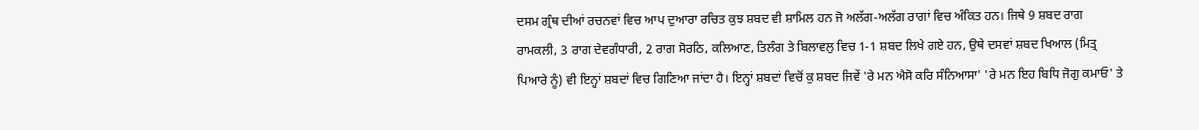ਦਸਮ ਗ੍ਰੰਥ ਦੀਆਂ ਰਚਨਵਾਂ ਵਿਚ ਆਪ ਦੁਆਰਾ ਰਚਿਤ ਕੁਝ ਸ਼ਬਦ ਵੀ ਸ਼ਾਮਿਲ ਹਨ ਜੋ ਅਲੱਗ-ਅਲੱਗ ਰਾਗਾਂ ਵਿਚ ਅੰਕਿਤ ਹਨ। ਜਿਥੇ 9 ਸ਼ਬਦ ਰਾਗ ਰਾਮਕਲੀ, 3 ਰਾਗ ਦੇਵਗੰਧਾਰੀ, 2 ਰਾਗ ਸੋਰਠਿ, ਕਲਿਆਣ, ਤਿਲੰਗ ਤੇ ਬਿਲਾਵਲੁ ਵਿਚ 1-1 ਸ਼ਬਦ ਲਿਖੇ ਗਏ ਹਨ, ਉਥੇ ਦਸਵਾਂ ਸ਼ਬਦ ਖਿਆਲ (ਮਿਤ੍ਰ ਪਿਆਰੇ ਨੂੰ) ਵੀ ਇਨ੍ਹਾਂ ਸ਼ਬਦਾਂ ਵਿਚ ਗਿਣਿਆ ਜਾਂਦਾ ਹੈ। ਇਨ੍ਹਾਂ ਸ਼ਬਦਾਂ ਵਿਚੋਂ ਕੁ ਸ਼ਬਦ ਜਿਵੇਂ 'ਰੇ ਮਨ ਐਸੋ ਕਰਿ ਸੰਨਿਆਸਾ' 'ਰੇ ਮਨ ਇਹ ਬਿਧਿ ਜੋਗੁ ਕਮਾਓ' ਤੇ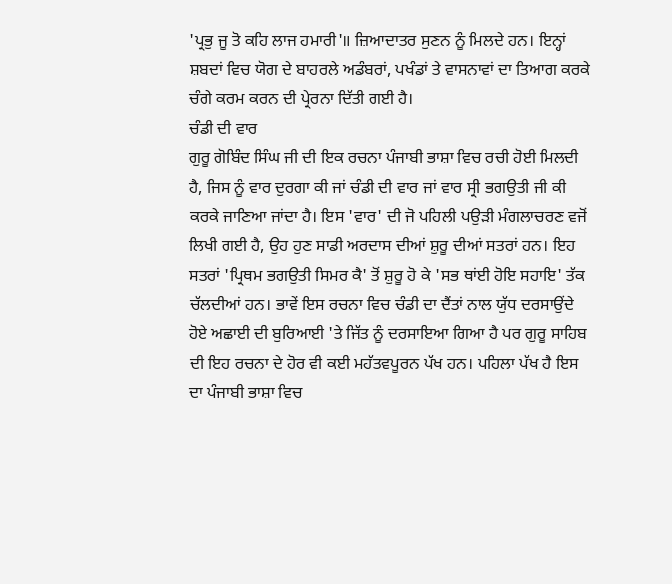'ਪ੍ਰਭੁ ਜੂ ਤੋ ਕਹਿ ਲਾਜ ਹਮਾਰੀ'॥ ਜ਼ਿਆਦਾਤਰ ਸੁਣਨ ਨੂੰ ਮਿਲਦੇ ਹਨ। ਇਨ੍ਹਾਂ ਸ਼ਬਦਾਂ ਵਿਚ ਯੋਗ ਦੇ ਬਾਹਰਲੇ ਅਡੰਬਰਾਂ, ਪਖੰਡਾਂ ਤੇ ਵਾਸਨਾਵਾਂ ਦਾ ਤਿਆਗ ਕਰਕੇ ਚੰਗੇ ਕਰਮ ਕਰਨ ਦੀ ਪ੍ਰੇਰਨਾ ਦਿੱਤੀ ਗਈ ਹੈ।
ਚੰਡੀ ਦੀ ਵਾਰ
ਗੁਰੂ ਗੋਬਿੰਦ ਸਿੰਘ ਜੀ ਦੀ ਇਕ ਰਚਨਾ ਪੰਜਾਬੀ ਭਾਸ਼ਾ ਵਿਚ ਰਚੀ ਹੋਈ ਮਿਲਦੀ ਹੈ, ਜਿਸ ਨੂੰ ਵਾਰ ਦੁਰਗਾ ਕੀ ਜਾਂ ਚੰਡੀ ਦੀ ਵਾਰ ਜਾਂ ਵਾਰ ਸ੍ਰੀ ਭਗਉਤੀ ਜੀ ਕੀ ਕਰਕੇ ਜਾਣਿਆ ਜਾਂਦਾ ਹੈ। ਇਸ 'ਵਾਰ' ਦੀ ਜੋ ਪਹਿਲੀ ਪਉੜੀ ਮੰਗਲਾਚਰਣ ਵਜੋਂ ਲਿਖੀ ਗਈ ਹੈ, ਉਹ ਹੁਣ ਸਾਡੀ ਅਰਦਾਸ ਦੀਆਂ ਸ਼ੁਰੂ ਦੀਆਂ ਸਤਰਾਂ ਹਨ। ਇਹ ਸਤਰਾਂ 'ਪ੍ਰਿਥਮ ਭਗਉਤੀ ਸਿਮਰ ਕੈ' ਤੋਂ ਸ਼ੁਰੂ ਹੋ ਕੇ 'ਸਭ ਥਾਂਈ ਹੋਇ ਸਹਾਇ' ਤੱਕ ਚੱਲਦੀਆਂ ਹਨ। ਭਾਵੇਂ ਇਸ ਰਚਨਾ ਵਿਚ ਚੰਡੀ ਦਾ ਦੈਂਤਾਂ ਨਾਲ ਯੁੱਧ ਦਰਸਾਉਂਦੇ ਹੋਏ ਅਛਾਈ ਦੀ ਬੁਰਿਆਈ 'ਤੇ ਜਿੱਤ ਨੂੰ ਦਰਸਾਇਆ ਗਿਆ ਹੈ ਪਰ ਗੁਰੂ ਸਾਹਿਬ ਦੀ ਇਹ ਰਚਨਾ ਦੇ ਹੋਰ ਵੀ ਕਈ ਮਹੱਤਵਪੂਰਨ ਪੱਖ ਹਨ। ਪਹਿਲਾ ਪੱਖ ਹੈ ਇਸ ਦਾ ਪੰਜਾਬੀ ਭਾਸ਼ਾ ਵਿਚ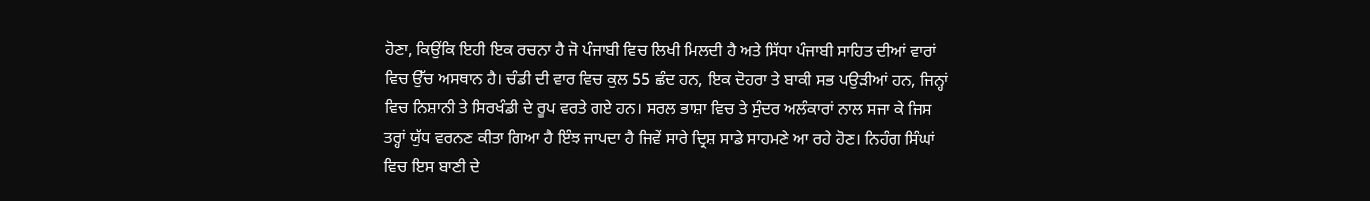ਹੋਣਾ, ਕਿਉਂਕਿ ਇਹੀ ਇਕ ਰਚਨਾ ਹੈ ਜੋ ਪੰਜਾਬੀ ਵਿਚ ਲਿਖੀ ਮਿਲਦੀ ਹੈ ਅਤੇ ਸਿੱਧਾ ਪੰਜਾਬੀ ਸਾਹਿਤ ਦੀਆਂ ਵਾਰਾਂ ਵਿਚ ਉੱਚ ਅਸਥਾਨ ਹੈ। ਚੰਡੀ ਦੀ ਵਾਰ ਵਿਚ ਕੁਲ 55 ਛੰਦ ਹਨ, ਇਕ ਦੋਹਰਾ ਤੇ ਬਾਕੀ ਸਭ ਪਉੜੀਆਂ ਹਨ, ਜਿਨ੍ਹਾਂ ਵਿਚ ਨਿਸ਼ਾਨੀ ਤੇ ਸਿਰਖੰਡੀ ਦੇ ਰੂਪ ਵਰਤੇ ਗਏ ਹਨ। ਸਰਲ ਭਾਸ਼ਾ ਵਿਚ ਤੇ ਸੁੰਦਰ ਅਲੰਕਾਰਾਂ ਨਾਲ ਸਜਾ ਕੇ ਜਿਸ ਤਰ੍ਹਾਂ ਯੁੱਧ ਵਰਨਣ ਕੀਤਾ ਗਿਆ ਹੈ ਇੰਝ ਜਾਪਦਾ ਹੈ ਜਿਵੇਂ ਸਾਰੇ ਦ੍ਰਿਸ਼ ਸਾਡੇ ਸਾਹਮਣੇ ਆ ਰਹੇ ਹੋਣ। ਨਿਹੰਗ ਸਿੰਘਾਂ ਵਿਚ ਇਸ ਬਾਣੀ ਦੇ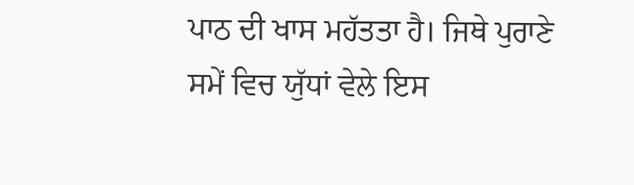ਪਾਠ ਦੀ ਖਾਸ ਮਹੱਤਤਾ ਹੈ। ਜਿਥੇ ਪੁਰਾਣੇ ਸਮੇਂ ਵਿਚ ਯੁੱਧਾਂ ਵੇਲੇ ਇਸ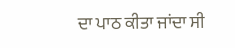ਦਾ ਪਾਠ ਕੀਤਾ ਜਾਂਦਾ ਸੀ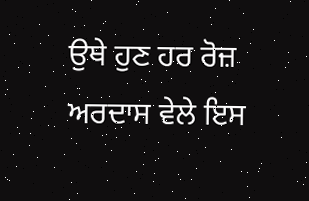ਉਥੇ ਹੁਣ ਹਰ ਰੋਜ਼ ਅਰਦਾਸ ਵੇਲੇ ਇਸ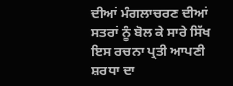ਦੀਆਂ ਮੰਗਲਾਚਰਣ ਦੀਆਂ ਸਤਰਾਂ ਨੂੰ ਬੋਲ ਕੇ ਸਾਰੇ ਸਿੱਖ ਇਸ ਰਚਨਾ ਪ੍ਰਤੀ ਆਪਣੀ ਸ਼ਰਧਾ ਦਾ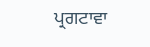ਪ੍ਰਗਟਾਵਾ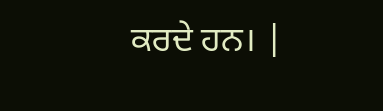ਕਰਦੇ ਹਨ। |